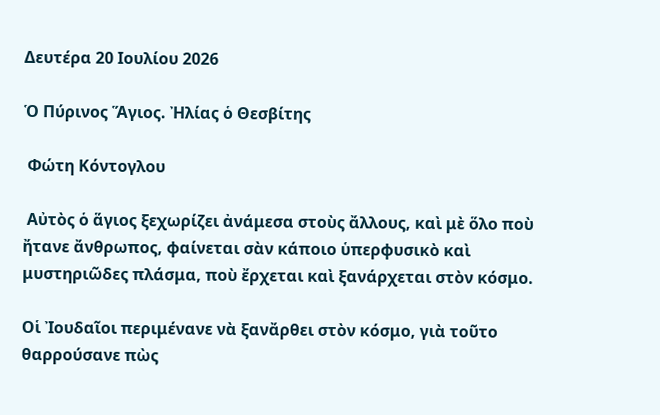Δευτέρα 20 Ιουλίου 2026

Ὁ Πύρινος Ἅγιος. Ἠλίας ὁ Θεσβίτης

 Φώτη Κόντογλου

 Αὐτὸς ὁ ἅγιος ξεχωρίζει ἀνάμεσα στοὺς ἄλλους, καὶ μὲ ὅλο ποὺ ἤτανε ἄνθρωπος, φαίνεται σὰν κάποιο ὑπερφυσικὸ καὶ μυστηριῶδες πλάσμα, ποὺ ἔρχεται καὶ ξανάρχεται στὸν κόσμο.

Οἱ Ἰουδαῖοι περιμένανε νὰ ξανἄρθει στὸν κόσμο, γιὰ τοῦτο θαρρούσανε πὼς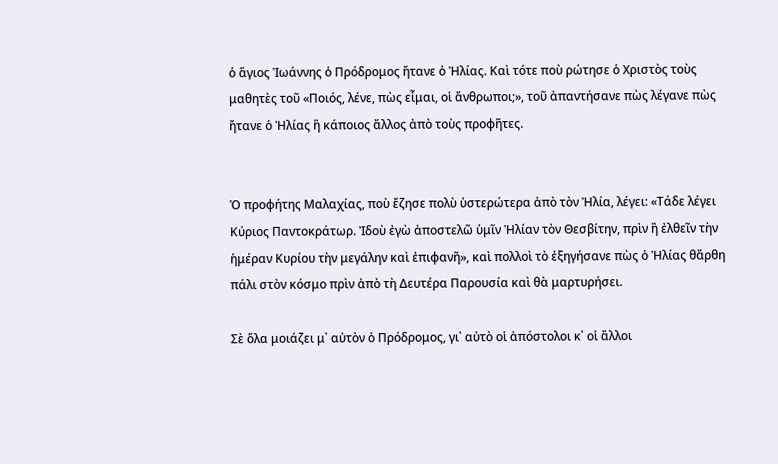ὁ ἅγιος Ἰωάννης ὁ Πρόδρομος ἤτανε ὁ Ἠλίας. Καὶ τότε ποὺ ρώτησε ὁ Χριστὸς τοὺς μαθητὲς τοῦ «Ποιός, λένε, πὼς εἶμαι, οἱ ἄνθρωποι;», τοῦ ἀπαντήσανε πὼς λέγανε πὼς ἤτανε ὁ Ἠλίας ἢ κάποιος ἄλλος ἀπὸ τοὺς προφῆτες.


Ὁ προφήτης Μαλαχίας, ποὺ ἔζησε πολὺ ὑστερώτερα ἀπὸ τὸν Ἠλία, λέγει: «Τάδε λέγει Κύριος Παντοκράτωρ. Ἰδοὺ ἐγὼ ἀποστελῶ ὑμῖν Ἠλίαν τὸν Θεσβίτην, πρὶν ἢ ἐλθεῖν τὴν ἡμέραν Κυρίου τὴν μεγάλην καὶ ἐπιφανῆ», καὶ πολλοὶ τὸ ἐξηγήσανε πὼς ὁ Ἠλίας θἄρθη πάλι στὸν κόσμο πρὶν ἀπὸ τὴ Δευτέρα Παρουσία καὶ θὰ μαρτυρήσει.

Σὲ ὅλα μοιάζει μ᾿ αὐτὸν ὁ Πρόδρομος, γι᾿ αὐτὸ οἱ ἀπόστολοι κ᾿ οἱ ἄλλοι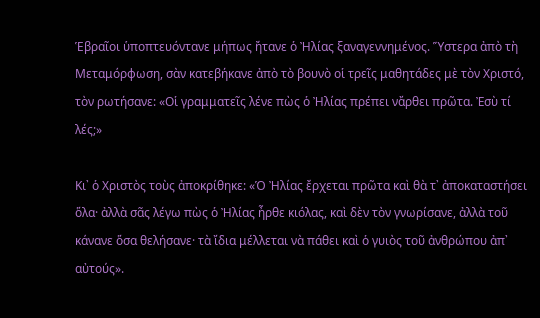Ἑβραῖοι ὑποπτευόντανε μήπως ἤτανε ὁ Ἠλίας ξαναγεννημένος. Ὕστερα ἀπὸ τὴ Μεταμόρφωση, σὰν κατεβήκανε ἀπὸ τὸ βουνὸ οἱ τρεῖς μαθητάδες μὲ τὸν Χριστό, τὸν ρωτήσανε: «Οἱ γραμματεῖς λένε πὼς ὁ Ἠλίας πρέπει νἄρθει πρῶτα. Ἐσὺ τί λές;»

Κι᾿ ὁ Χριστὸς τοὺς ἀποκρίθηκε: «Ὁ Ἠλίας ἔρχεται πρῶτα καὶ θὰ τ᾿ ἀποκαταστήσει ὅλα· ἀλλὰ σᾶς λέγω πὼς ὁ Ἠλίας ἦρθε κιόλας, καὶ δὲν τὸν γνωρίσανε, ἀλλὰ τοῦ κάνανε ὅσα θελήσανε· τὰ ἴδια μέλλεται νὰ πάθει καὶ ὁ γυιὸς τοῦ ἀνθρώπου ἀπ᾿ αὐτούς».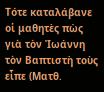Τότε καταλάβανε οἱ μαθητὲς πὼς γιὰ τὸν Ἰωάννη τὸν Βαπτιστὴ τοὺς εἶπε (Ματθ.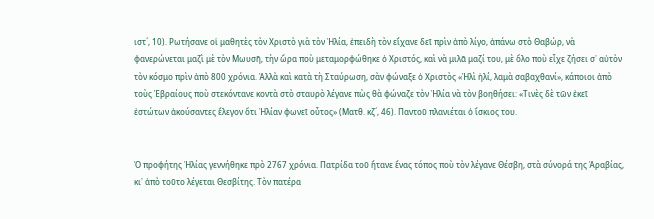ιστ´, 10). Ρωτήσανε οἱ μαθητὲς τὸν Χριστὸ γιὰ τὸν Ἠλία, ἐπειδὴ τὸν εἴχανε δεῖ πρὶν ἀπὸ λίγο, ἀπάνω στὸ Θαβώρ, νὰ φανερώνεται μαζὶ μὲ τὸν Μωυσῆ, τὴν ὥρα ποὺ μεταμορφώθηκε ὁ Χριστός, καὶ νὰ μιλᾶ μαζί του, μὲ ὅλο ποὺ εἶχε ζήσει σ᾿ αὐτὸν τὸν κόσμο πρὶν ἀπὸ 800 χρόνια. Ἀλλὰ καὶ κατὰ τὴ Σταύρωση, σὰν φώναξε ὁ Χριστὸς «Ἠλὶ ἠλί, λαμὰ σαβαχθανί», κάποιοι ἀπὸ τοὺς Ἑβραίους ποὺ στεκόντανε κοντὰ στὸ σταυρὸ λέγανε πὼς θὰ φώναζε τὸν Ἠλία νὰ τὸν βοηθήσει: «Τινὲς δὲ τῶν ἐκεῖ ἐστώτων ἀκούσαντες ἔλεγον ὅτι Ἠλίαν φωνεῖ οὗτος» (Ματθ. κζ´, 46). Παντοῦ πλανιέται ὁ ἴσκιος του.


Ὁ προφήτης Ἠλίας γεννήθηκε πρὸ 2767 χρόνια. Πατρίδα τοῦ ἤτανε ἕνας τόπος ποὺ τὸν λέγανε Θέσβη, στὰ σύνορά της Ἀραβίας, κι᾿ ἀπὸ τοῦτο λέγεται Θεσβίτης. Τὸν πατέρα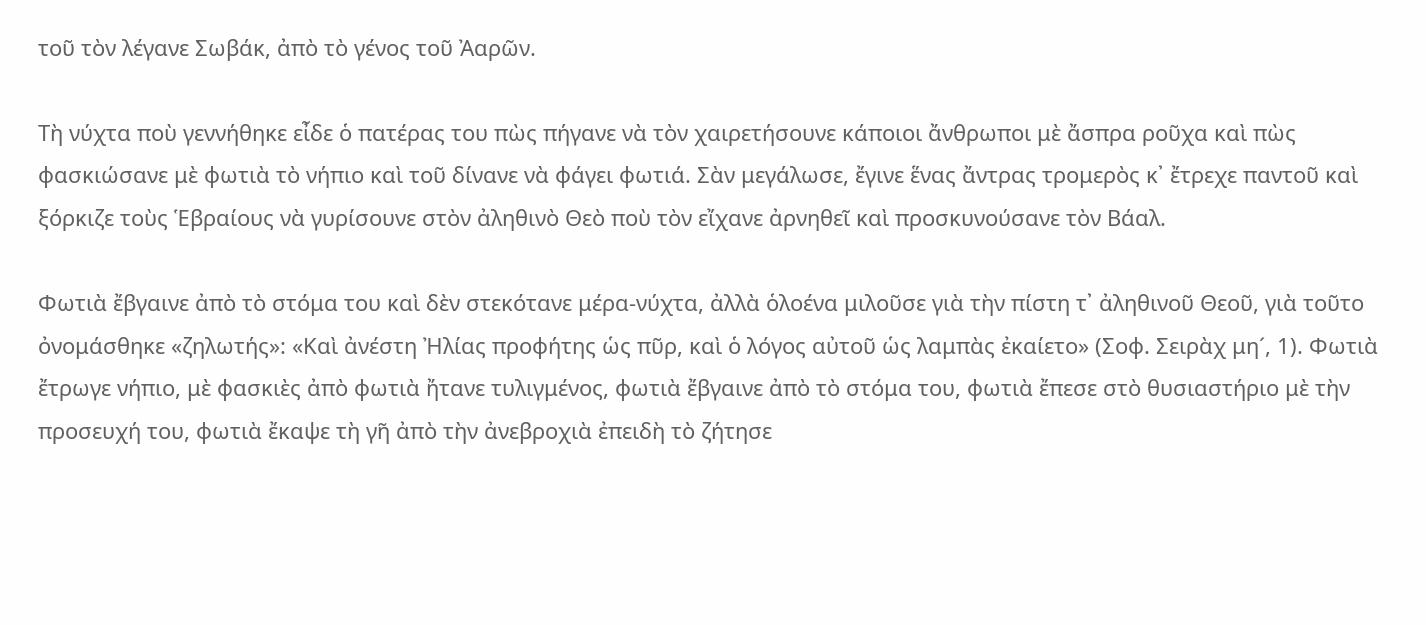τοῦ τὸν λέγανε Σωβάκ, ἀπὸ τὸ γένος τοῦ Ἀαρῶν.

Τὴ νύχτα ποὺ γεννήθηκε εἶδε ὁ πατέρας του πὼς πήγανε νὰ τὸν χαιρετήσουνε κάποιοι ἄνθρωποι μὲ ἄσπρα ροῦχα καὶ πὼς φασκιώσανε μὲ φωτιὰ τὸ νήπιο καὶ τοῦ δίνανε νὰ φάγει φωτιά. Σὰν μεγάλωσε, ἔγινε ἕνας ἄντρας τρομερὸς κ᾿ ἔτρεχε παντοῦ καὶ ξόρκιζε τοὺς Ἑβραίους νὰ γυρίσουνε στὸν ἀληθινὸ Θεὸ ποὺ τὸν εἴχανε ἀρνηθεῖ καὶ προσκυνούσανε τὸν Βάαλ.

Φωτιὰ ἔβγαινε ἀπὸ τὸ στόμα του καὶ δὲν στεκότανε μέρα-νύχτα, ἀλλὰ ὁλοένα μιλοῦσε γιὰ τὴν πίστη τ᾿ ἀληθινοῦ Θεοῦ, γιὰ τοῦτο ὀνομάσθηκε «ζηλωτής»: «Καὶ ἀνέστη Ἠλίας προφήτης ὡς πῦρ, καὶ ὁ λόγος αὐτοῦ ὡς λαμπὰς ἐκαίετο» (Σοφ. Σειρὰχ μη´, 1). Φωτιὰ ἔτρωγε νήπιο, μὲ φασκιὲς ἀπὸ φωτιὰ ἤτανε τυλιγμένος, φωτιὰ ἔβγαινε ἀπὸ τὸ στόμα του, φωτιὰ ἔπεσε στὸ θυσιαστήριο μὲ τὴν προσευχή του, φωτιὰ ἔκαψε τὴ γῆ ἀπὸ τὴν ἀνεβροχιὰ ἐπειδὴ τὸ ζήτησε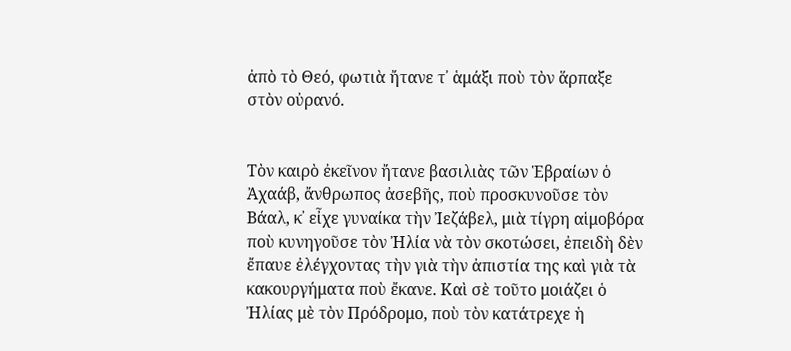ἀπὸ τὸ Θεό, φωτιὰ ἤτανε τ᾿ ἁμάξι ποὺ τὸν ἅρπαξε στὸν οὐρανό.


Τὸν καιρὸ ἐκεῖνον ἤτανε βασιλιὰς τῶν Ἑβραίων ὁ Ἀχαάβ, ἄνθρωπος ἀσεβῆς, ποὺ προσκυνοῦσε τὸν Βάαλ, κ᾿ εἶχε γυναίκα τὴν Ἰεζάβελ, μιὰ τίγρη αἱμοβόρα ποὺ κυνηγοῦσε τὸν Ἠλία νὰ τὸν σκοτώσει, ἐπειδὴ δὲν ἔπαυε ἐλέγχοντας τὴν γιὰ τὴν ἀπιστία της καὶ γιὰ τὰ κακουργήματα ποὺ ἔκανε. Καὶ σὲ τοῦτο μοιάζει ὁ Ἠλίας μὲ τὸν Πρόδρομο, ποὺ τὸν κατάτρεχε ἡ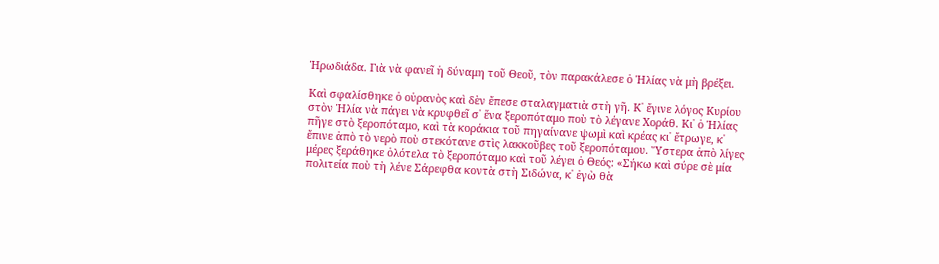Ἡρωδιάδα. Γιὰ νὰ φανεῖ ἡ δύναμη τοῦ Θεοῦ, τὸν παρακάλεσε ὁ Ἠλίας νὰ μὴ βρέξει.

Καὶ σφαλίσθηκε ὁ οὐρανὸς καὶ δὲν ἔπεσε σταλαγματιὰ στὴ γῆ. Κ᾿ ἔγινε λόγος Κυρίου στὸν Ἠλία νὰ πάγει νὰ κρυφθεῖ σ᾿ ἕνα ξεροπόταμο ποὺ τὸ λέγανε Χοράθ. Κι᾿ ὁ Ἠλίας πῆγε στὸ ξεροπόταμο, καὶ τὰ κοράκια τοῦ πηγαίνανε ψωμὶ καὶ κρέας κι᾿ ἔτρωγε, κ᾿ ἔπινε ἀπὸ τὸ νερὸ ποὺ στεκότανε στὶς λακκοῦβες τοῦ ξεροπόταμου. Ὕστερα ἀπὸ λίγες μέρες ξεράθηκε ὁλότελα τὸ ξεροπόταμο καὶ τοῦ λέγει ὁ Θεός: «Σήκω καὶ σύρε σὲ μία πολιτεία ποὺ τὴ λένε Σάρεφθα κοντὰ στὴ Σιδώνα, κ᾿ ἐγὼ θὰ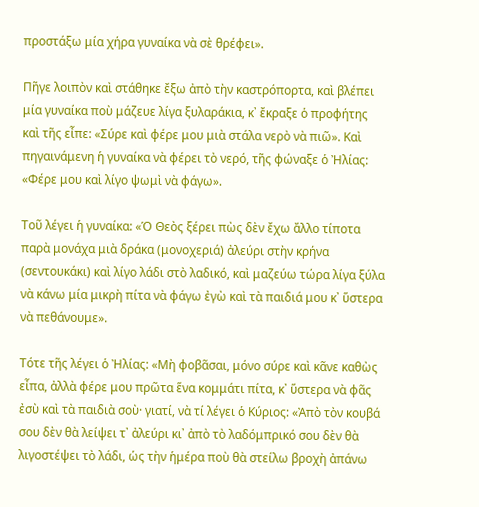προστάξω μία χήρα γυναίκα νὰ σὲ θρέφει».

Πῆγε λοιπὸν καὶ στάθηκε ἔξω ἀπὸ τὴν καστρόπορτα, καὶ βλέπει μία γυναίκα ποὺ μάζευε λίγα ξυλαράκια, κ᾿ ἔκραξε ὁ προφήτης καὶ τῆς εἶπε: «Σύρε καὶ φέρε μου μιὰ στάλα νερὸ νὰ πιῶ». Καὶ πηγαινάμενη ἡ γυναίκα νὰ φέρει τὸ νερό, τῆς φώναξε ὁ Ἠλίας: «Φέρε μου καὶ λίγο ψωμὶ νὰ φάγω».

Τοῦ λέγει ἡ γυναίκα: «Ὁ Θεὸς ξέρει πὼς δὲν ἔχω ἄλλο τίποτα παρὰ μονάχα μιὰ δράκα (μονοχεριά) ἀλεύρι στὴν κρήνα (σεντουκάκι) καὶ λίγο λάδι στὸ λαδικό, καὶ μαζεύω τώρα λίγα ξύλα νὰ κάνω μία μικρὴ πίτα νὰ φάγω ἐγὼ καὶ τὰ παιδιά μου κ᾿ ὕστερα νὰ πεθάνουμε».

Τότε τῆς λέγει ὁ Ἠλίας: «Μὴ φοβᾶσαι, μόνο σύρε καὶ κᾶνε καθὼς εἶπα, ἀλλὰ φέρε μου πρῶτα ἕνα κομμάτι πίτα, κ᾿ ὕστερα νὰ φᾶς ἐσὺ καὶ τὰ παιδιὰ σοὺ· γιατί, νὰ τί λέγει ὁ Κύριος: «Ἀπὸ τὸν κουβά σου δὲν θὰ λείψει τ᾿ ἀλεύρι κι᾿ ἀπὸ τὸ λαδόμπρικό σου δὲν θὰ λιγοστέψει τὸ λάδι, ὡς τὴν ἡμέρα ποὺ θὰ στείλω βροχὴ ἀπάνω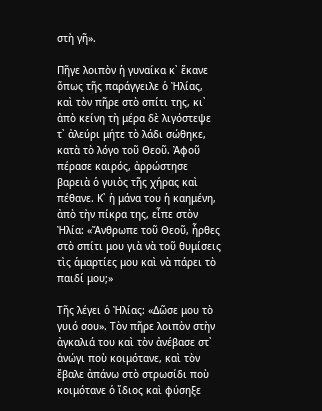στὴ γῆ».

Πῆγε λοιπὸν ἡ γυναίκα κ᾿ ἔκανε ὅπως τῆς παράγγειλε ὁ Ἠλίας, καὶ τὸν πῆρε στὸ σπίτι της, κι᾿ ἀπὸ κείνη τὴ μέρα δὲ λιγόστεψε τ᾿ ἀλεύρι μήτε τὸ λάδι σώθηκε, κατὰ τὸ λόγο τοῦ Θεοῦ. Ἀφοῦ πέρασε καιρός, ἀρρώστησε βαρειὰ ὁ γυιὸς τῆς χήρας καὶ πέθανε. Κ᾿ ἡ μάνα του ἡ καημένη, ἀπὸ τὴν πίκρα της, εἶπε στὸν Ἠλία: «Ἄνθρωπε τοῦ Θεοῦ, ἦρθες στὸ σπίτι μου γιὰ νὰ τοῦ θυμίσεις τὶς ἁμαρτίες μου καὶ νὰ πάρει τὸ παιδί μου;»

Τῆς λέγει ὁ Ἠλίας: «Δῶσε μου τὸ γυιό σου». Τὸν πῆρε λοιπὸν στὴν ἀγκαλιά του καὶ τὸν ἀνέβασε στ᾿ ἀνώγι ποὺ κοιμότανε, καὶ τὸν ἔβαλε ἀπάνω στὸ στρωσίδι ποὺ κοιμότανε ὁ ἴδιος καὶ φύσηξε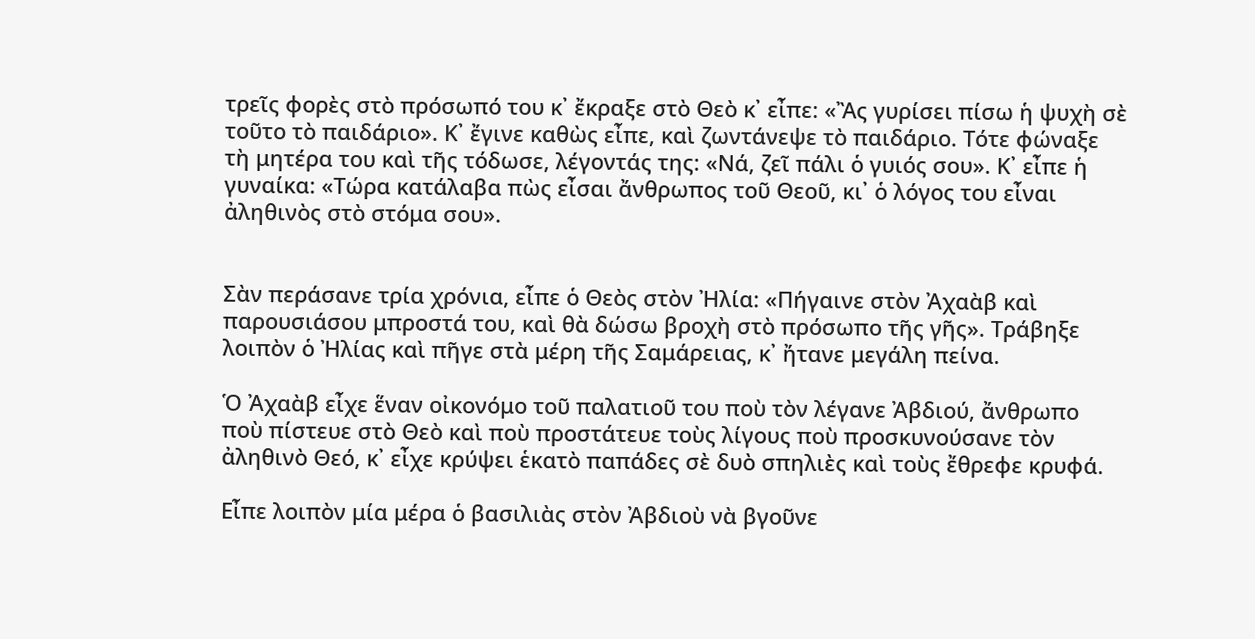τρεῖς φορὲς στὸ πρόσωπό του κ᾿ ἔκραξε στὸ Θεὸ κ᾿ εἶπε: «Ἂς γυρίσει πίσω ἡ ψυχὴ σὲ τοῦτο τὸ παιδάριο». Κ᾿ ἔγινε καθὼς εἶπε, καὶ ζωντάνεψε τὸ παιδάριο. Τότε φώναξε τὴ μητέρα του καὶ τῆς τόδωσε, λέγοντάς της: «Νά, ζεῖ πάλι ὁ γυιός σου». Κ᾿ εἶπε ἡ γυναίκα: «Τώρα κατάλαβα πὼς εἶσαι ἄνθρωπος τοῦ Θεοῦ, κι᾿ ὁ λόγος του εἶναι ἀληθινὸς στὸ στόμα σου».


Σὰν περάσανε τρία χρόνια, εἶπε ὁ Θεὸς στὸν Ἠλία: «Πήγαινε στὸν Ἀχαὰβ καὶ παρουσιάσου μπροστά του, καὶ θὰ δώσω βροχὴ στὸ πρόσωπο τῆς γῆς». Τράβηξε λοιπὸν ὁ Ἠλίας καὶ πῆγε στὰ μέρη τῆς Σαμάρειας, κ᾿ ἤτανε μεγάλη πείνα.

Ὁ Ἀχαὰβ εἶχε ἕναν οἰκονόμο τοῦ παλατιοῦ του ποὺ τὸν λέγανε Ἀβδιού, ἄνθρωπο ποὺ πίστευε στὸ Θεὸ καὶ ποὺ προστάτευε τοὺς λίγους ποὺ προσκυνούσανε τὸν ἀληθινὸ Θεό, κ᾿ εἶχε κρύψει ἑκατὸ παπάδες σὲ δυὸ σπηλιὲς καὶ τοὺς ἔθρεφε κρυφά.

Εἶπε λοιπὸν μία μέρα ὁ βασιλιὰς στὸν Ἀβδιοὺ νὰ βγοῦνε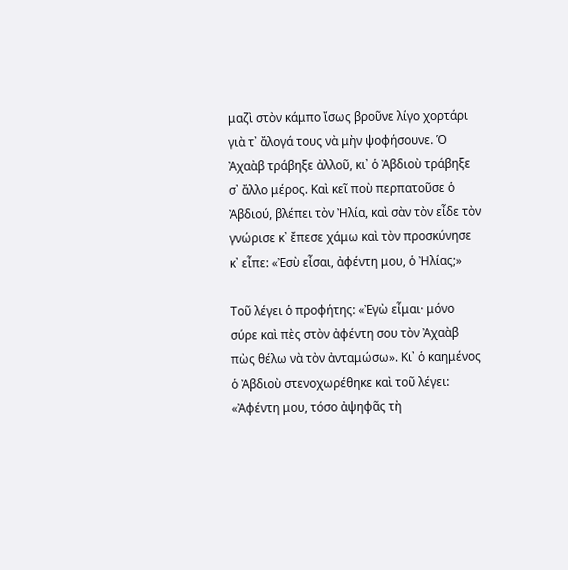μαζὶ στὸν κάμπο ἴσως βροῦνε λίγο χορτάρι γιὰ τ᾿ ἄλογά τους νὰ μὴν ψοφήσουνε. Ὁ Ἀχαὰβ τράβηξε ἀλλοῦ, κι᾿ ὁ Ἀβδιοὺ τράβηξε σ᾿ ἄλλο μέρος. Καὶ κεῖ ποὺ περπατοῦσε ὁ Ἀβδιού, βλέπει τὸν Ἠλία, καὶ σὰν τὸν εἶδε τὸν γνώρισε κ᾿ ἔπεσε χάμω καὶ τὸν προσκύνησε κ᾿ εἶπε: «Ἐσὺ εἶσαι, ἀφέντη μου, ὁ Ἠλίας;»

Τοῦ λέγει ὁ προφήτης: «Ἐγὼ εἶμαι· μόνο σύρε καὶ πὲς στὸν ἀφέντη σου τὸν Ἀχαὰβ πὼς θέλω νὰ τὸν ἀνταμώσω». Κι᾿ ὁ καημένος ὁ Ἀβδιοὺ στενοχωρέθηκε καὶ τοῦ λέγει: «Ἀφέντη μου, τόσο ἀψηφᾶς τὴ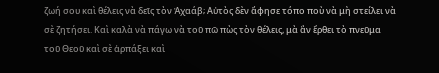ζωή σου καὶ θέλεις νὰ δεῖς τὸν Ἀχαάβ; Αὐτὸς δὲν ἄφησε τόπο ποὺ νὰ μὴ στείλει νὰ σὲ ζητήσει. Καὶ καλὰ νὰ πάγω νὰ τοῦ πῶ πὼς τὸν θέλεις, μὰ ἂν ἔρθει τὸ πνεῦμα τοῦ Θεοῦ καὶ σὲ ἁρπάξει καὶ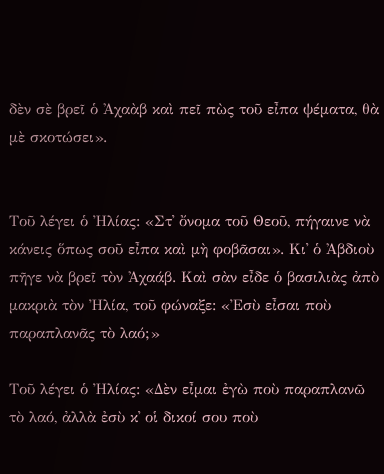δὲν σὲ βρεῖ ὁ Ἀχαὰβ καὶ πεῖ πὼς τοῦ εἶπα ψέματα, θὰ μὲ σκοτώσει».


Τοῦ λέγει ὁ Ἠλίας: «Στ᾿ ὄνομα τοῦ Θεοῦ, πήγαινε νὰ κάνεις ὅπως σοῦ εἶπα καὶ μὴ φοβᾶσαι». Κι᾿ ὁ Ἀβδιοὺ πῆγε νὰ βρεῖ τὸν Ἀχαάβ. Καὶ σὰν εἶδε ὁ βασιλιὰς ἀπὸ μακριὰ τὸν Ἠλία, τοῦ φώναξε: «Ἐσὺ εἶσαι ποὺ παραπλανᾶς τὸ λαό;»

Τοῦ λέγει ὁ Ἠλίας: «Δὲν εἶμαι ἐγὼ ποὺ παραπλανῶ τὸ λαό, ἀλλὰ ἐσὺ κ᾿ οἱ δικοί σου ποὺ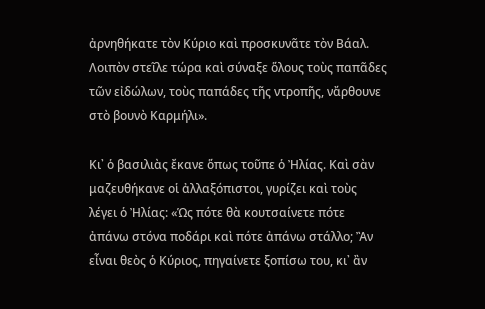ἀρνηθήκατε τὸν Κύριο καὶ προσκυνᾶτε τὸν Βάαλ. Λοιπὸν στεῖλε τώρα καὶ σύναξε ὅλους τοὺς παπᾶδες τῶν εἰδώλων, τοὺς παπάδες τῆς ντροπῆς, νἄρθουνε στὸ βουνὸ Καρμήλι».

Κι᾿ ὁ βασιλιὰς ἔκανε ὅπως τοῦπε ὁ Ἠλίας. Καὶ σὰν μαζευθήκανε οἱ ἀλλαξόπιστοι, γυρίζει καὶ τοὺς λέγει ὁ Ἠλίας: «Ὡς πότε θὰ κουτσαίνετε πότε ἀπάνω στόνα ποδάρι καὶ πότε ἀπάνω στάλλο; Ἂν εἶναι θεὸς ὁ Κύριος, πηγαίνετε ξοπίσω του, κι᾿ ἂν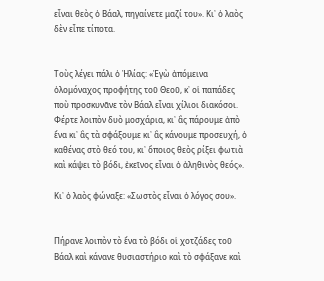εἶναι θεὸς ὁ Βάαλ, πηγαίνετε μαζί του». Κι᾿ ὁ λαὸς δὲν εἶπε τίποτα.


Τοὺς λέγει πάλι ὁ Ἠλίας: «Ἐγὼ ἀπόμεινα ὁλομόναχος προφήτης τοῦ Θεοῦ, κ᾿ οἱ παπάδες ποὺ προσκυνᾶνε τὸν Βάαλ εἶναι χίλιοι διακόσοι. Φέρτε λοιπὸν δυὸ μοσχάρια, κι᾿ ἂς πάρουμε ἀπὸ ἕνα κι᾿ ἂς τὰ σφάξουμε κι᾿ ἂς κάνουμε προσευχή, ὁ καθένας στὸ θεό του, κι᾿ ὅποιος θεὸς ρίξει φωτιὰ καὶ κάψει τὸ βόδι, ἐκεῖνος εἶναι ὁ ἀληθινὸς θεός».

Κι᾿ ὁ λαὸς φώναξε: «Σωστὸς εἶναι ὁ λόγος σου».


Πήρανε λοιπὸν τὸ ἕνα τὸ βόδι οἱ χοτζάδες τοῦ Βάαλ καὶ κάνανε θυσιαστήριο καὶ τὸ σφάξανε καὶ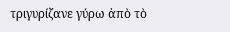τριγυρίζανε γύρω ἀπὸ τὸ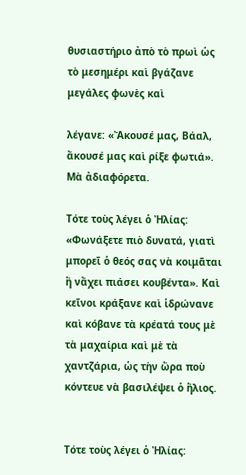θυσιαστήριο ἀπὸ τὸ πρωὶ ὡς τὸ μεσημέρι καὶ βγάζανε μεγάλες φωνὲς καὶ

λέγανε: «Ἄκουσέ μας, Βάαλ, ἄκουσέ μας καὶ ρίξε φωτιά». Μὰ ἀδιαφόρετα.

Τότε τοὺς λέγει ὁ Ἠλίας: «Φωνάξετε πιὸ δυνατά, γιατὶ μπορεῖ ὁ θεός σας νὰ κοιμᾶται ἢ νἄχει πιάσει κουβέντα». Καὶ κεῖνοι κράξανε καὶ ἱδρώνανε καὶ κόβανε τὰ κρέατά τους μὲ τὰ μαχαίρια καὶ μὲ τὰ χαντζάρια, ὡς τὴν ὥρα ποὺ κόντευε νὰ βασιλέψει ὁ ἥλιος.


Τότε τοὺς λέγει ὁ Ἠλίας: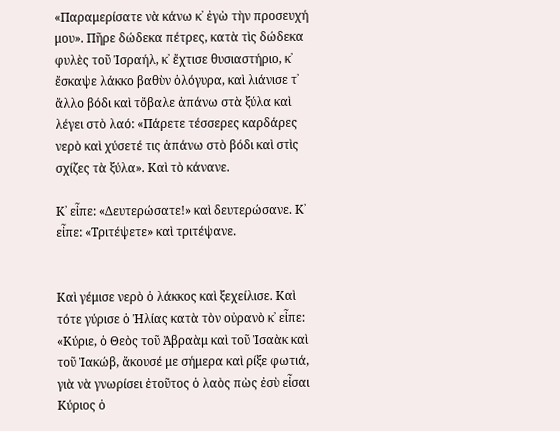«Παραμερίσατε νὰ κάνω κ᾿ ἐγὼ τὴν προσευχή μου». Πῆρε δώδεκα πέτρες, κατὰ τὶς δώδεκα φυλὲς τοῦ Ἰσραήλ, κ᾿ ἔχτισε θυσιαστήριο, κ᾿ ἔσκαψε λάκκο βαθὺν ὁλόγυρα, καὶ λιάνισε τ᾿ ἄλλο βόδι καὶ τὄβαλε ἀπάνω στὰ ξύλα καὶ λέγει στὸ λαό: «Πάρετε τέσσερες καρδάρες νερὸ καὶ χύσετέ τις ἀπάνω στὸ βόδι καὶ στὶς σχίζες τὰ ξύλα». Καὶ τὸ κάνανε.

Κ᾿ εἶπε: «Δευτερώσατε!» καὶ δευτερώσανε. Κ᾿ εἶπε: «Τριτέψετε» καὶ τριτέψανε.


Καὶ γέμισε νερὸ ὁ λάκκος καὶ ξεχείλισε. Καὶ τότε γύρισε ὁ Ἠλίας κατὰ τὸν οὐρανὸ κ᾿ εἶπε: «Κύριε, ὁ Θεὸς τοῦ Ἀβραὰμ καὶ τοῦ Ἰσαὰκ καὶ τοῦ Ἰακώβ, ἄκουσέ με σήμερα καὶ ρίξε φωτιά, γιὰ νὰ γνωρίσει ἐτοῦτος ὁ λαὸς πὼς ἐσὺ εἶσαι Κύριος ὁ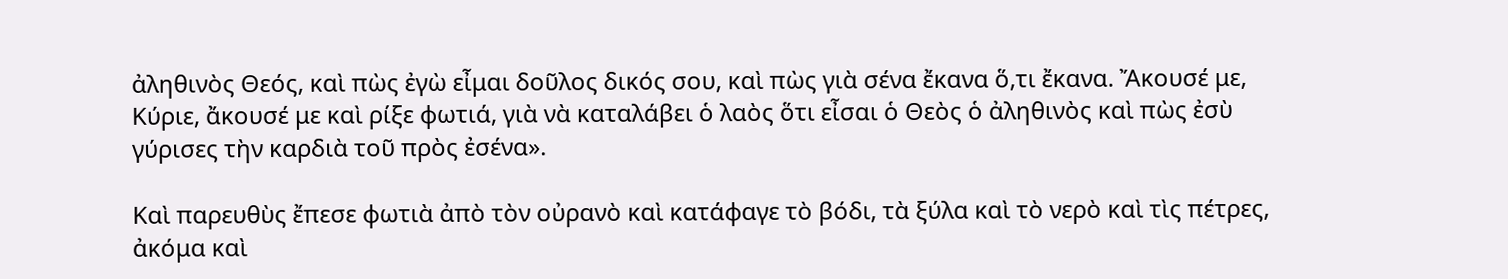ἀληθινὸς Θεός, καὶ πὼς ἐγὼ εἶμαι δοῦλος δικός σου, καὶ πὼς γιὰ σένα ἔκανα ὅ,τι ἔκανα. Ἄκουσέ με, Κύριε, ἄκουσέ με καὶ ρίξε φωτιά, γιὰ νὰ καταλάβει ὁ λαὸς ὅτι εἶσαι ὁ Θεὸς ὁ ἀληθινὸς καὶ πὼς ἐσὺ γύρισες τὴν καρδιὰ τοῦ πρὸς ἐσένα».

Καὶ παρευθὺς ἔπεσε φωτιὰ ἀπὸ τὸν οὐρανὸ καὶ κατάφαγε τὸ βόδι, τὰ ξύλα καὶ τὸ νερὸ καὶ τὶς πέτρες, ἀκόμα καὶ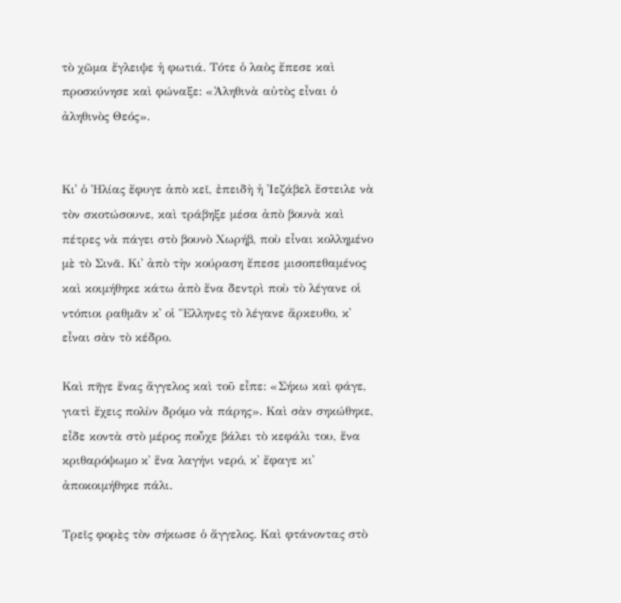τὸ χῶμα ἔγλειψε ἡ φωτιά. Τότε ὁ λαὸς ἔπεσε καὶ προσκύνησε καὶ φώναξε: «Ἀληθινὰ αὐτὸς εἶναι ὁ ἀληθινὸς Θεός».


Κι᾿ ὁ Ἠλίας ἔφυγε ἀπὸ κεῖ, ἐπειδὴ ἡ Ἰεζάβελ ἔστειλε νὰ τὸν σκοτώσουνε, καὶ τράβηξε μέσα ἀπὸ βουνὰ καὶ πέτρες νὰ πάγει στὸ βουνὸ Χωρήβ, ποὺ εἶναι κολλημένο μὲ τὸ Σινᾶ. Κι᾿ ἀπὸ τὴν κούραση ἔπεσε μισοπεθαμένος καὶ κοιμήθηκε κάτω ἀπὸ ἕνα δεντρὶ ποὺ τὸ λέγανε οἱ ντόπιοι ραθμᾶν κ᾿ οἱ Ἕλληνες τὸ λέγανε ἄρκευθο, κ᾿ εἶναι σὰν τὸ κέδρο.

Καὶ πῆγε ἕνας ἄγγελος καὶ τοῦ εἶπε: «Σήκω καὶ φάγε, γιατὶ ἔχεις πολὺν δρόμο νὰ πάρης». Καὶ σὰν σηκώθηκε, εἶδε κοντὰ στὸ μέρος ποὖχε βάλει τὸ κεφάλι του, ἕνα κριθαρόψωμο κ᾿ ἕνα λαγήνι νερό, κ᾿ ἔφαγε κι᾿ ἀποκοιμήθηκε πάλι.

Τρεῖς φορὲς τὸν σήκωσε ὁ ἄγγελος. Καὶ φτάνοντας στὸ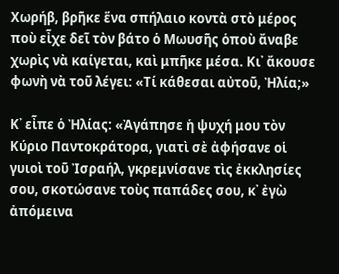Χωρήβ, βρῆκε ἕνα σπήλαιο κοντὰ στὸ μέρος ποὺ εἶχε δεῖ τὸν βάτο ὁ Μωυσῆς ὁποὺ ἄναβε χωρὶς νὰ καίγεται, καὶ μπῆκε μέσα. Κι᾿ ἄκουσε φωνὴ νὰ τοῦ λέγει: «Τί κάθεσαι αὐτοῦ, Ἠλία;»

Κ᾿ εἶπε ὁ Ἠλίας: «Ἀγάπησε ἡ ψυχή μου τὸν Κύριο Παντοκράτορα, γιατὶ σὲ ἀφήσανε οἱ γυιοὶ τοῦ Ἰσραήλ, γκρεμνίσανε τὶς ἐκκλησίες σου, σκοτώσανε τοὺς παπάδες σου, κ᾿ ἐγὼ ἀπόμεινα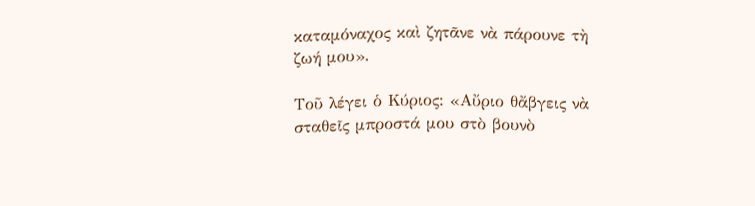καταμόναχος καὶ ζητᾶνε νὰ πάρουνε τὴ ζωή μου».

Τοῦ λέγει ὁ Κύριος: «Αὔριο θἄβγεις νὰ σταθεῖς μπροστά μου στὸ βουνὸ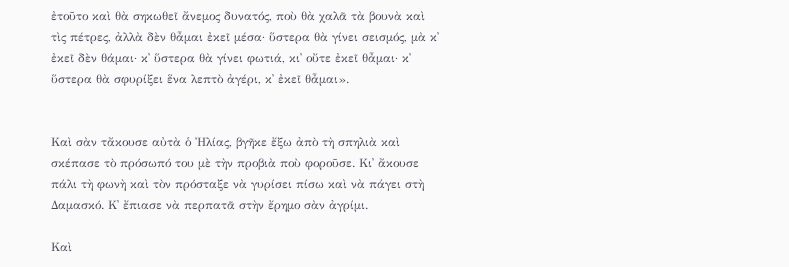ἐτοῦτο καὶ θὰ σηκωθεῖ ἄνεμος δυνατός, ποὺ θὰ χαλᾶ τὰ βουνὰ καὶ τὶς πέτρες, ἀλλὰ δὲν θἆμαι ἐκεῖ μέσα· ὕστερα θὰ γίνει σεισμός, μὰ κ᾿ ἐκεῖ δὲν θάμαι· κ᾿ ὕστερα θὰ γίνει φωτιά, κι᾿ οὔτε ἐκεῖ θἆμαι· κ᾿ ὕστερα θὰ σφυρίξει ἕνα λεπτὸ ἀγέρι, κ᾿ ἐκεῖ θἆμαι».


Καὶ σὰν τἄκουσε αὐτὰ ὁ Ἠλίας, βγῆκε ἔξω ἀπὸ τὴ σπηλιὰ καὶ σκέπασε τὸ πρόσωπό του μὲ τὴν προβιὰ ποὺ φοροῦσε. Κι᾿ ἄκουσε πάλι τὴ φωνὴ καὶ τὸν πρόσταξε νὰ γυρίσει πίσω καὶ νὰ πάγει στὴ Δαμασκό. Κ᾿ ἔπιασε νὰ περπατᾶ στὴν ἔρημο σὰν ἀγρίμι.

Καὶ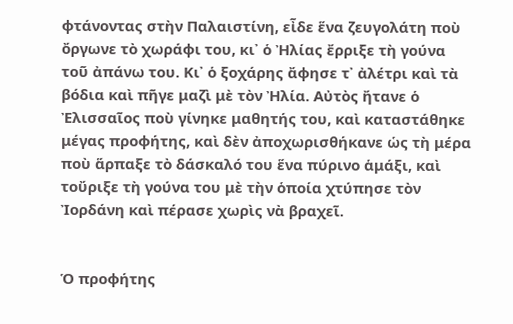φτάνοντας στὴν Παλαιστίνη, εἶδε ἕνα ζευγολάτη ποὺ ὄργωνε τὸ χωράφι του, κι᾿ ὁ Ἠλίας ἔρριξε τὴ γούνα τοῦ ἀπάνω του. Κι᾿ ὁ ξοχάρης ἄφησε τ᾿ ἀλέτρι καὶ τὰ βόδια καὶ πῆγε μαζὶ μὲ τὸν Ἠλία. Αὐτὸς ἤτανε ὁ Ἐλισσαῖος ποὺ γίνηκε μαθητής του, καὶ καταστάθηκε μέγας προφήτης, καὶ δὲν ἀποχωρισθήκανε ὡς τὴ μέρα ποὺ ἅρπαξε τὸ δάσκαλό του ἕνα πύρινο ἁμάξι, καὶ τοὔριξε τὴ γούνα του μὲ τὴν ὁποία χτύπησε τὸν Ἰορδάνη καὶ πέρασε χωρὶς νὰ βραχεῖ.


Ὁ προφήτης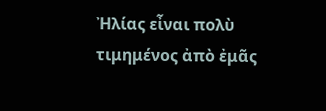Ἠλίας εἶναι πολὺ τιμημένος ἀπὸ ἐμᾶς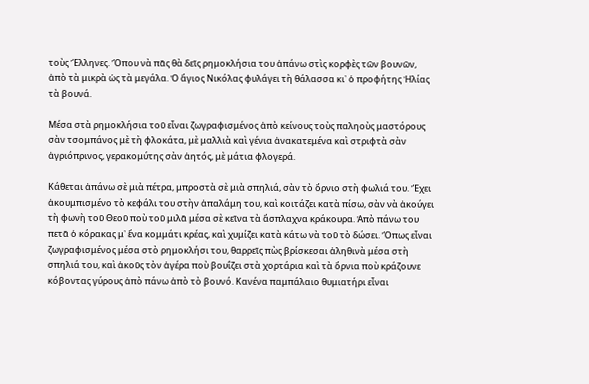τοὺς Ἕλληνες. Ὅπου νὰ πᾶς θὰ δεῖς ρημοκλήσια του ἀπάνω στὶς κορφὲς τῶν βουνῶν, ἀπὸ τὰ μικρὰ ὡς τὰ μεγάλα. Ὁ ἅγιος Νικόλας φυλάγει τὴ θάλασσα κι᾿ ὁ προφήτης Ἠλίας τὰ βουνά.

Μέσα στὰ ρημοκλήσια τοῦ εἶναι ζωγραφισμένος ἀπὸ κείνους τοὺς παληοὺς μαστόρους σὰν τσομπάνος μὲ τὴ φλοκάτα, μὲ μαλλιὰ καὶ γένια ἀνακατεμένα καὶ στριφτὰ σὰν ἀγριόπρινος, γερακομύτης σὰν ἀητός, μὲ μάτια φλογερά.

Κάθεται ἀπάνω σὲ μιὰ πέτρα, μπροστὰ σὲ μιὰ σπηλιά, σὰν τὸ ὄρνιο στὴ φωλιά του. Ἔχει ἀκουμπισμένο τὸ κεφάλι του στὴν ἀπαλάμη του, καὶ κοιτάζει κατὰ πίσω, σὰν νὰ ἀκούγει τὴ φωνὴ τοῦ Θεοῦ ποὺ τοῦ μιλᾶ μέσα σὲ κεῖνα τὰ ἄσπλαχνα κράκουρα. Ἀπὸ πάνω του πετᾶ ὁ κόρακας μ᾿ ἕνα κομμάτι κρέας, καὶ χυμίζει κατὰ κάτω νὰ τοῦ τὸ δώσει. Ὅπως εἶναι ζωγραφισμένος μέσα στὸ ρημοκλήσι του, θαρρεῖς πὼς βρίσκεσαι ἀληθινὰ μέσα στὴ σπηλιά του, καὶ ἀκοῦς τὸν ἀγέρα ποὺ βουΐζει στὰ χορτάρια καὶ τὰ ὄρνια ποὺ κράζουνε κόβοντας γύρους ἀπὸ πάνω ἀπὸ τὸ βουνό. Κανένα παμπάλαιο θυμιατήρι εἶναι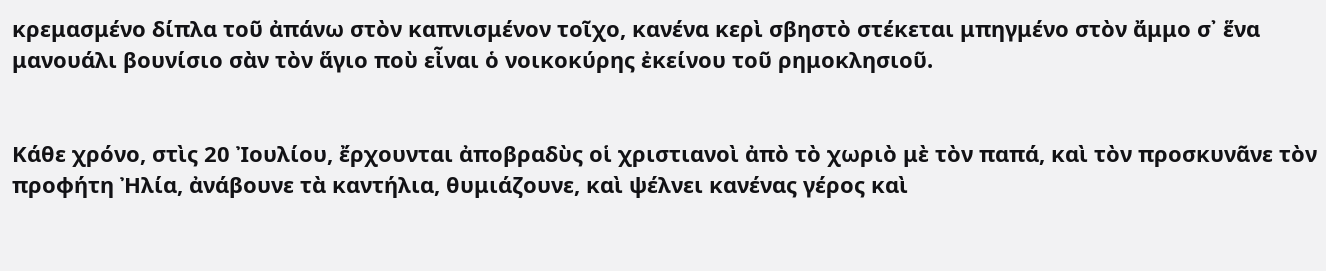κρεμασμένο δίπλα τοῦ ἀπάνω στὸν καπνισμένον τοῖχο, κανένα κερὶ σβηστὸ στέκεται μπηγμένο στὸν ἄμμο σ᾿ ἕνα μανουάλι βουνίσιο σὰν τὸν ἅγιο ποὺ εἶναι ὁ νοικοκύρης ἐκείνου τοῦ ρημοκλησιοῦ.


Κάθε χρόνο, στὶς 20 Ἰουλίου, ἔρχουνται ἀποβραδὺς οἱ χριστιανοὶ ἀπὸ τὸ χωριὸ μὲ τὸν παπά, καὶ τὸν προσκυνᾶνε τὸν προφήτη Ἠλία, ἀνάβουνε τὰ καντήλια, θυμιάζουνε, καὶ ψέλνει κανένας γέρος καὶ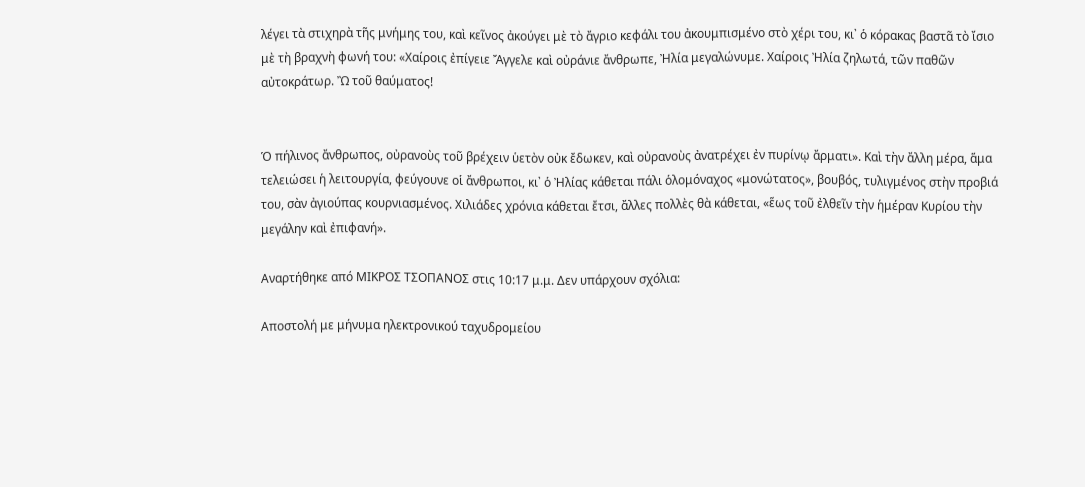λέγει τὰ στιχηρὰ τῆς μνήμης του, καὶ κεῖνος ἀκούγει μὲ τὸ ἄγριο κεφάλι του ἀκουμπισμένο στὸ χέρι του, κι᾿ ὁ κόρακας βαστᾶ τὸ ἴσιο μὲ τὴ βραχνὴ φωνή του: «Χαίροις ἐπίγειε Ἄγγελε καὶ οὐράνιε ἄνθρωπε, Ἠλία μεγαλώνυμε. Χαίροις Ἠλία ζηλωτά, τῶν παθῶν αὐτοκράτωρ. Ὢ τοῦ θαύματος!


Ὁ πήλινος ἄνθρωπος, οὐρανοὺς τοῦ βρέχειν ὑετὸν οὐκ ἔδωκεν, καὶ οὐρανοὺς ἀνατρέχει ἐν πυρίνῳ ἄρματι». Καὶ τὴν ἄλλη μέρα, ἅμα τελειώσει ἡ λειτουργία, φεύγουνε οἱ ἄνθρωποι, κι᾿ ὁ Ἠλίας κάθεται πάλι ὁλομόναχος «μονώτατος», βουβός, τυλιγμένος στὴν προβιά του, σὰν ἀγιούπας κουρνιασμένος. Χιλιάδες χρόνια κάθεται ἔτσι, ἄλλες πολλὲς θὰ κάθεται, «ἕως τοῦ ἐλθεῖν τὴν ἡμέραν Κυρίου τὴν μεγάλην καὶ ἐπιφανή».

Αναρτήθηκε από ΜΙΚΡΟΣ ΤΣΟΠΑΝΟΣ στις 10:17 μ.μ. Δεν υπάρχουν σχόλια:

Αποστολή με μήνυμα ηλεκτρονικού ταχυδρομείου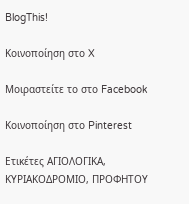BlogThis!

Κοινοποίηση στο X

Μοιραστείτε το στο Facebook

Κοινοποίηση στο Pinterest

Ετικέτες ΑΓΙΟΛΟΓΙΚΑ, ΚΥΡΙΑΚΟΔΡΟΜΙΟ, ΠΡΟΦΗΤΟΥ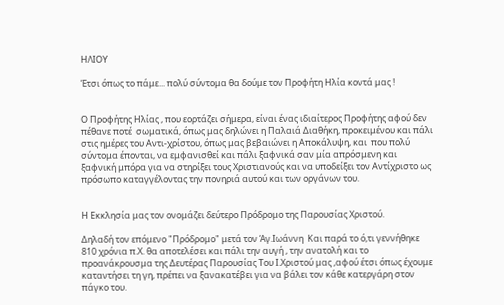ΗΛΙΟΥ

Έτσι όπως το πάμε... πολύ σύντομα θα δούμε τον Προφήτη Ηλία κοντά μας !


Ο Προφήτης Ηλίας , που εορτάζει σήμερα, είναι ένας ιδιαίτερος Προφήτης αφού δεν πέθανε ποτέ  σωματικά, όπως μας δηλώνει η Παλαιά Διαθήκη, προκειμένου και πάλι στις ημέρες του Αντι-χρίστου, όπως μας βεβαιώνει η Αποκάλυψη, και  που πολύ σύντομα έπονται, να εμφανισθεί και πάλι ξαφνικά σαν μία απρόσμενη και ξαφνική μπόρα για να στηρίξει τους Χριστιανούς και να υποδείξει τον Αντίχριστο ως πρόσωπο καταγγέλοντας την πονηριά αυτού και των οργάνων του.


Η Εκκλησία μας τον ονομάζει δεύτερο Πρόδρομο της Παρουσίας Χριστού.

Δηλαδή τον επόμενο "Πρόδρομο" μετά τον Άγ.Ιωάννη  Και παρά το ό,τι γεννήθηκε  810 χρόνια π.Χ. θα αποτελέσει και πάλι την αυγή , την ανατολή και το προανάκρουσμα της Δευτέρας Παρουσίας Του Ι.Χριστού μας ,αφού έτσι όπως έχουμε καταντήσει τη γη, πρέπει να ξανακατέβει για να βάλει τον κάθε κατεργάρη στον πάγκο του.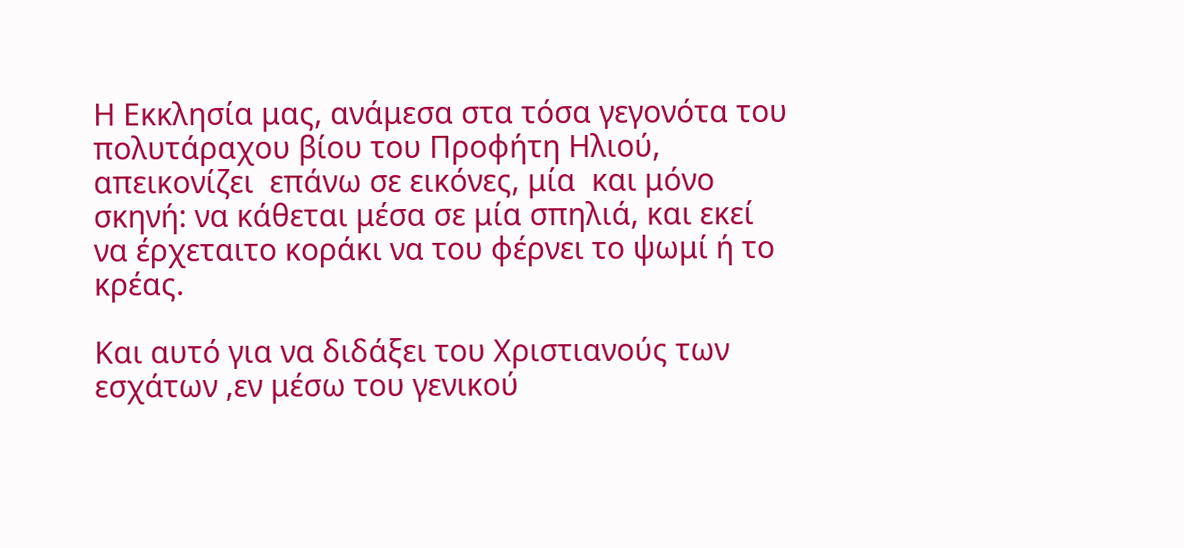Η Εκκλησία μας, ανάμεσα στα τόσα γεγονότα του πολυτάραχου βίου του Προφήτη Ηλιού, απεικονίζει  επάνω σε εικόνες, μία  και μόνο σκηνή: να κάθεται μέσα σε μία σπηλιά, και εκεί να έρχεταιτο κοράκι να του φέρνει το ψωμί ή το κρέας.

Και αυτό για να διδάξει του Χριστιανούς των εσχάτων ,εν μέσω του γενικού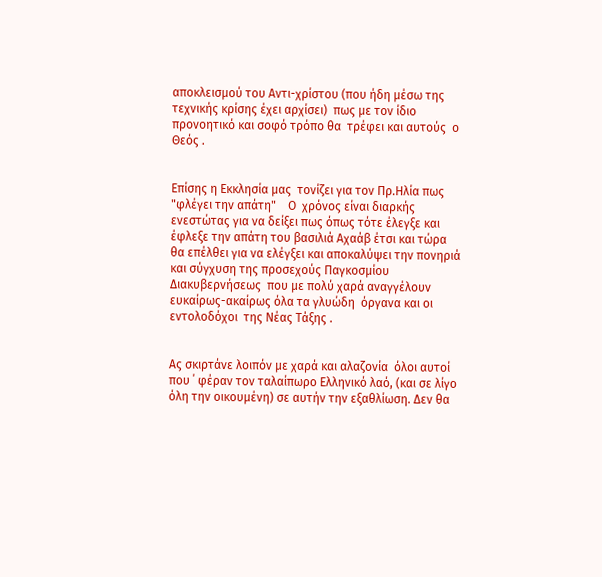αποκλεισμού του Αντι-χρίστου (που ήδη μέσω της τεχνικής κρίσης έχει αρχίσει)  πως με τον ίδιο προνοητικό και σοφό τρόπο θα  τρέφει και αυτούς  ο Θεός .


Επίσης η Εκκλησία μας  τονίζει για τον Πρ.Ηλία πως    "φλέγει την απάτη"    Ο  χρόνος είναι διαρκής ενεστώτας για να δείξει πως όπως τότε έλεγξε και έφλεξε την απάτη του βασιλιά Αχαάβ έτσι και τώρα θα επέλθει για να ελέγξει και αποκαλύψει την πονηριά και σύγχυση της προσεχούς Παγκοσμίου Διακυβερνήσεως  που με πολύ χαρά αναγγέλουν ευκαίρως-ακαίρως όλα τα γλυώδη  όργανα και οι εντολοδόχοι  της Νέας Τάξης .


Ας σκιρτάνε λοιπόν με χαρά και αλαζονία  όλοι αυτοί που ΄ φέραν τον ταλαίπωρο Ελληνικό λαό, (και σε λίγο  όλη την οικουμένη) σε αυτήν την εξαθλίωση. Δεν θα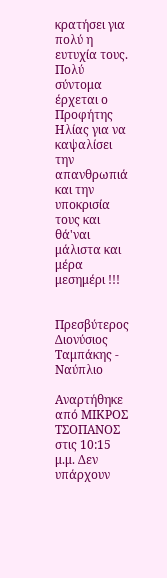κρατήσει για πολύ η ευτυχία τους. Πολύ σύντομα έρχεται ο Προφήτης Ηλίας για να καψαλίσει την απανθρωπιά και την υποκρισία τους και θά'ναι μάλιστα και μέρα μεσημέρι !!!


Πρεσβύτερος Διονύσιος Ταμπάκης - Ναύπλιο

Αναρτήθηκε από ΜΙΚΡΟΣ ΤΣΟΠΑΝΟΣ στις 10:15 μ.μ. Δεν υπάρχουν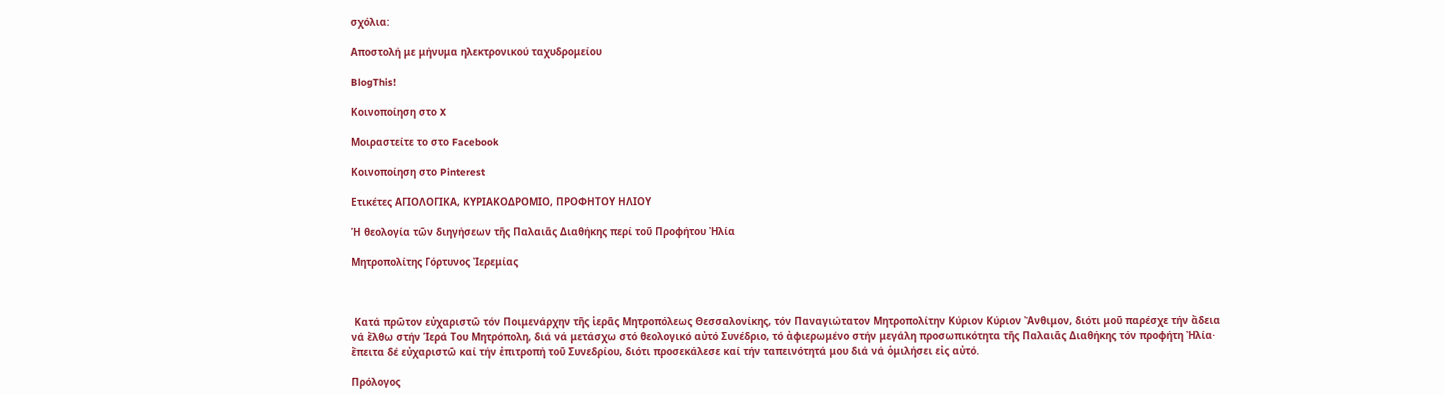σχόλια:

Αποστολή με μήνυμα ηλεκτρονικού ταχυδρομείου

BlogThis!

Κοινοποίηση στο X

Μοιραστείτε το στο Facebook

Κοινοποίηση στο Pinterest

Ετικέτες ΑΓΙΟΛΟΓΙΚΑ, ΚΥΡΙΑΚΟΔΡΟΜΙΟ, ΠΡΟΦΗΤΟΥ ΗΛΙΟΥ

Ἡ θεολογία τῶν διηγήσεων τῆς Παλαιᾶς Διαθήκης περί τοῦ Προφήτου Ἠλία

Μητροπολίτης Γόρτυνος Ἰερεμίας



 Kατά πρῶτον εὐχαριστῶ τόν Ποιμενάρχην τῆς ἱερᾶς Μητροπόλεως Θεσσαλονίκης, τόν Παναγιώτατον Μητροπολίτην Κύριον Κύριον Ἄνθιμον, διότι μοῦ παρέσχε τήν ἄδεια νά ἔλθω στήν Ἱερά Του Μητρόπολη, διά νά μετάσχω στό θεολογικό αὐτό Συνέδριο, τό ἀφιερωμένο στήν μεγάλη προσωπικότητα τῆς Παλαιᾶς Διαθήκης τόν προφήτη Ἠλία· ἔπειτα δέ εὐχαριστῶ καί τήν ἐπιτροπή τοῦ Συνεδρίου, διότι προσεκάλεσε καί τήν ταπεινότητά μου διά νά ὁμιλήσει εἰς αὐτό.

Πρόλογος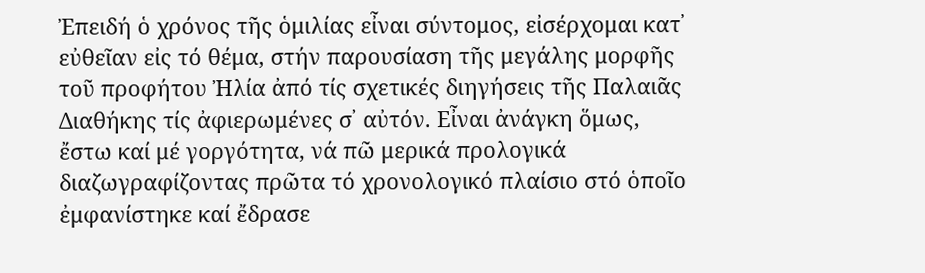Ἐπειδή ὁ χρόνος τῆς ὁμιλίας εἶναι σύντομος, εἰσέρχομαι κατ᾽ εὐθεῖαν εἰς τό θέμα, στήν παρουσίαση τῆς μεγάλης μορφῆς τοῦ προφήτου Ἠλία ἀπό τίς σχετικές διηγήσεις τῆς Παλαιᾶς Διαθήκης τίς ἀφιερωμένες σ᾽ αὐτόν. Εἶναι ἀνάγκη ὅμως, ἔστω καί μέ γοργότητα, νά πῶ μερικά προλογικά διαζωγραφίζοντας πρῶτα τό χρονολογικό πλαίσιο στό ὁποῖο ἐμφανίστηκε καί ἔδρασε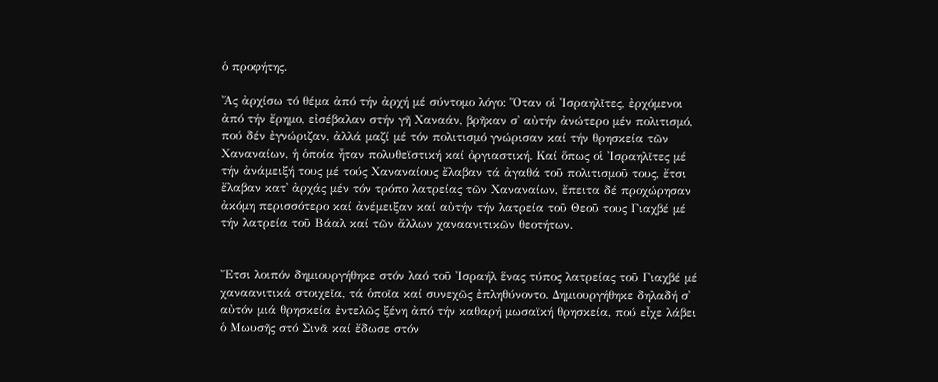ὁ προφήτης.

Ἄς ἀρχίσω τό θέμα ἀπό τήν ἀρχή μέ σύντομο λόγο: Ὅταν οἱ Ἰσραηλῖτες, ἐρχόμενοι ἀπό τήν ἔρημο, εἰσέβαλαν στήν γῆ Χαναάν, βρῆκαν σ᾽ αὐτήν ἀνώτερο μέν πολιτισμό, πού δέν ἐγνώριζαν, ἀλλά μαζί μέ τόν πολιτισμό γνώρισαν καί τήν θρησκεία τῶν Χαναναίων, ἡ ὁποία ἦταν πολυθεϊστική καί ὀργιαστική. Καί ὅπως οἱ Ἰσραηλῖτες μέ τήν ἀνάμειξή τους μέ τούς Χαναναίους ἔλαβαν τά ἀγαθά τοῦ πολιτισμοῦ τους, ἔτσι ἔλαβαν κατ᾽ ἀρχάς μέν τόν τρόπο λατρείας τῶν Χαναναίων, ἔπειτα δέ προχώρησαν ἀκόμη περισσότερο καί ἀνέμειξαν καί αὐτήν τήν λατρεία τοῦ Θεοῦ τους Γιαχβέ μέ τήν λατρεία τοῦ Βάαλ καί τῶν ἄλλων χαναανιτικῶν θεοτήτων.


Ἔτσι λοιπόν δημιουργήθηκε στόν λαό τοῦ Ἰσραήλ ἕνας τύπος λατρείας τοῦ Γιαχβέ μέ χαναανιτικά στοιχεῖα, τά ὁποῖα καί συνεχῶς ἐπληθύνοντο. Δημιουργήθηκε δηλαδή σ᾽ αὐτόν μιά θρησκεία ἐντελῶς ξένη ἀπό τήν καθαρή μωσαϊκή θρησκεία, πού εἶχε λάβει ὁ Μωυσῆς στό Σινᾶ καί ἔδωσε στόν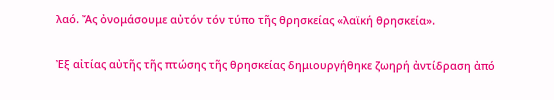λαό. Ἄς ὀνομάσουμε αὐτόν τόν τύπο τῆς θρησκείας «λαϊκή θρησκεία».

Ἐξ αἰτίας αὐτῆς τῆς πτώσης τῆς θρησκείας δημιουργήθηκε ζωηρή ἀντίδραση ἀπό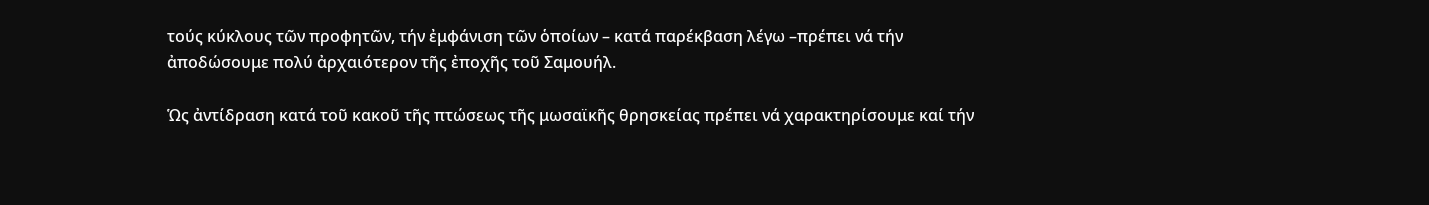τούς κύκλους τῶν προφητῶν, τήν ἐμφάνιση τῶν ὁποίων – κατά παρέκβαση λέγω –πρέπει νά τήν ἀποδώσουμε πολύ ἀρχαιότερον τῆς ἐποχῆς τοῦ Σαμουήλ.

Ὡς ἀντίδραση κατά τοῦ κακοῦ τῆς πτώσεως τῆς μωσαϊκῆς θρησκείας πρέπει νά χαρακτηρίσουμε καί τήν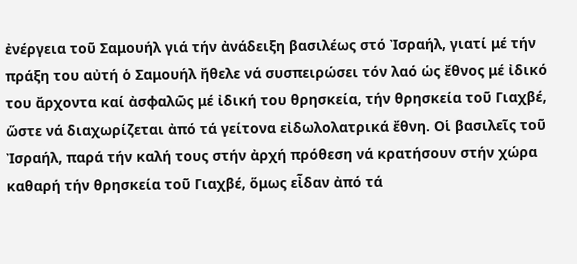ἐνέργεια τοῦ Σαμουήλ γιά τήν ἀνάδειξη βασιλέως στό Ἰσραήλ, γιατί μέ τήν πράξη του αὐτή ὁ Σαμουήλ ἤθελε νά συσπειρώσει τόν λαό ὡς ἔθνος μέ ἰδικό του ἄρχοντα καί ἀσφαλῶς μέ ἰδική του θρησκεία, τήν θρησκεία τοῦ Γιαχβέ, ὥστε νά διαχωρίζεται ἀπό τά γείτονα εἰδωλολατρικά ἔθνη. Οἱ βασιλεῖς τοῦ Ἰσραήλ, παρά τήν καλή τους στήν ἀρχή πρόθεση νά κρατήσουν στήν χώρα καθαρή τήν θρησκεία τοῦ Γιαχβέ, ὅμως εἶδαν ἀπό τά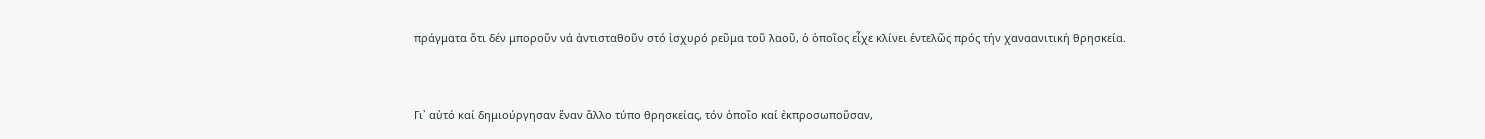πράγματα ὅτι δέν μποροῦν νά ἀντισταθοῦν στό ἰσχυρό ρεῦμα τοῦ λαοῦ, ὁ ὁποῖος εἶχε κλίνει ἐντελῶς πρός τήν χαναανιτική θρησκεία.


Γι᾽ αὐτό καί δημιούργησαν ἕναν ἄλλο τύπο θρησκείας, τόν ὁποῖο καί ἐκπροσωποῦσαν,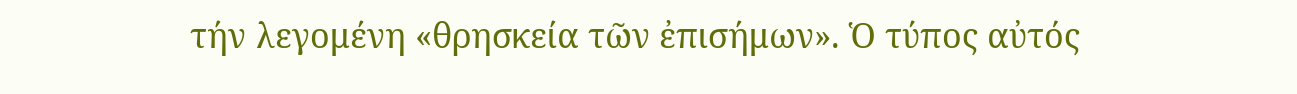τήν λεγομένη «θρησκεία τῶν ἐπισήμων». Ὁ τύπος αὐτός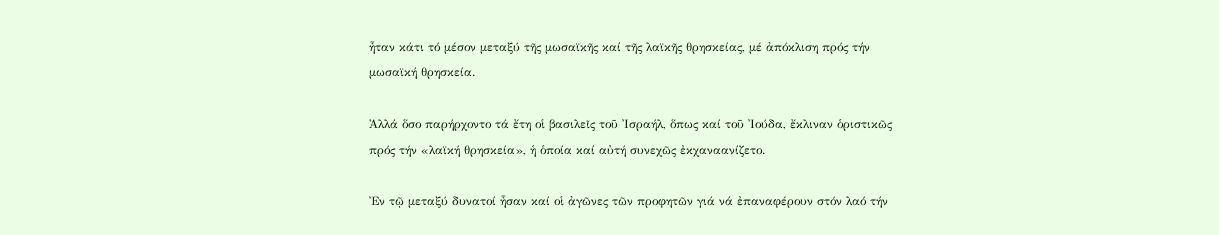ἦταν κάτι τό μέσον μεταξύ τῆς μωσαϊκῆς καί τῆς λαϊκῆς θρησκείας, μέ ἀπόκλιση πρός τήν μωσαϊκή θρησκεία.

Ἀλλά ὅσο παρήρχοντο τά ἔτη οἱ βασιλεῖς τοῦ Ἰσραήλ, ὅπως καί τοῦ Ἰούδα, ἔκλιναν ὁριστικῶς πρός τήν «λαϊκή θρησκεία», ἡ ὁποία καί αὐτή συνεχῶς ἐκχαναανίζετο.

Ἐν τῷ μεταξύ δυνατοί ἦσαν καί οἱ ἀγῶνες τῶν προφητῶν γιά νά ἐπαναφέρουν στόν λαό τήν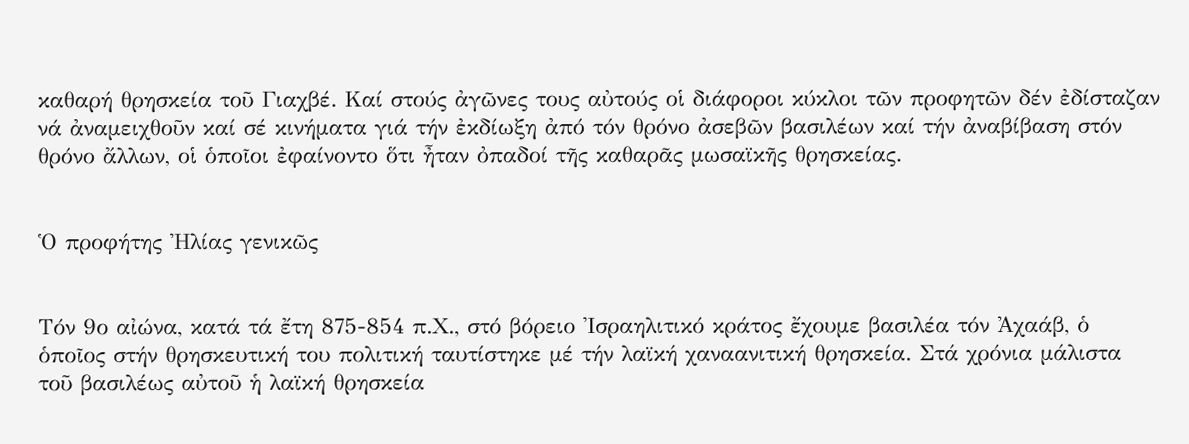καθαρή θρησκεία τοῦ Γιαχβέ. Καί στούς ἀγῶνες τους αὐτούς οἱ διάφοροι κύκλοι τῶν προφητῶν δέν ἐδίσταζαν νά ἀναμειχθοῦν καί σέ κινήματα γιά τήν ἐκδίωξη ἀπό τόν θρόνο ἀσεβῶν βασιλέων καί τήν ἀναβίβαση στόν θρόνο ἄλλων, οἱ ὁποῖοι ἐφαίνοντο ὅτι ἦταν ὀπαδοί τῆς καθαρᾶς μωσαϊκῆς θρησκείας.


Ὁ προφήτης Ἠλίας γενικῶς


Τόν 9ο αἰώνα, κατά τά ἔτη 875-854 π.Χ., στό βόρειο Ἰσραηλιτικό κράτος ἔχουμε βασιλέα τόν Ἀχαάβ, ὁ ὁποῖος στήν θρησκευτική του πολιτική ταυτίστηκε μέ τήν λαϊκή χαναανιτική θρησκεία. Στά χρόνια μάλιστα τοῦ βασιλέως αὐτοῦ ἡ λαϊκή θρησκεία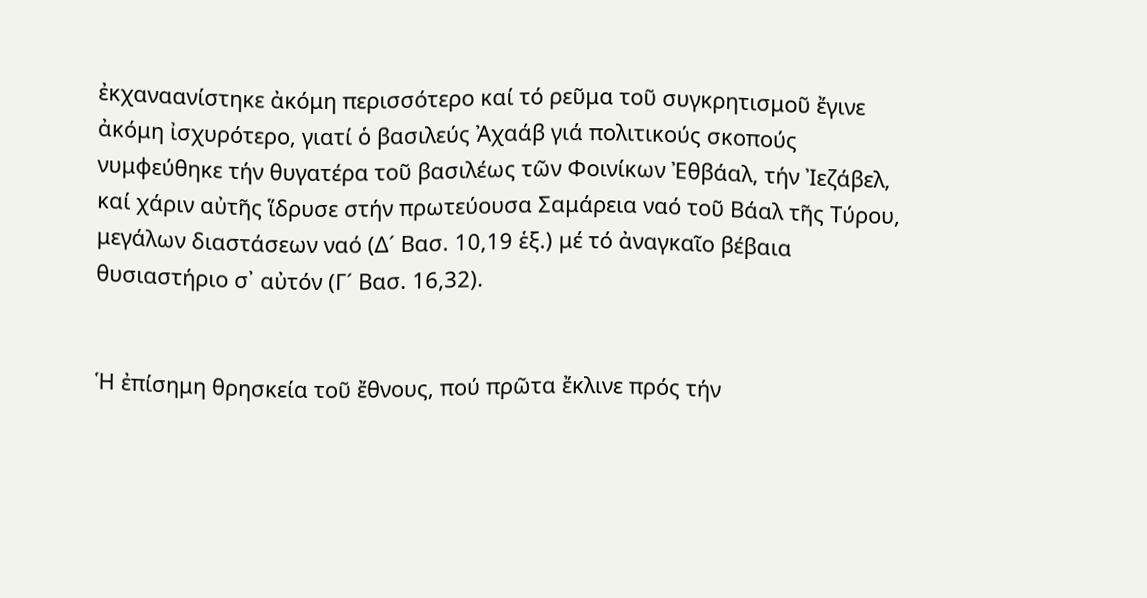ἐκχαναανίστηκε ἀκόμη περισσότερο καί τό ρεῦμα τοῦ συγκρητισμοῦ ἔγινε ἀκόμη ἰσχυρότερο, γιατί ὁ βασιλεύς Ἀχαάβ γιά πολιτικούς σκοπούς νυμφεύθηκε τήν θυγατέρα τοῦ βασιλέως τῶν Φοινίκων Ἐθβάαλ, τήν Ἰεζάβελ, καί χάριν αὐτῆς ἵδρυσε στήν πρωτεύουσα Σαμάρεια ναό τοῦ Βάαλ τῆς Τύρου, μεγάλων διαστάσεων ναό (Δ´ Βασ. 10,19 ἑξ.) μέ τό ἀναγκαῖο βέβαια θυσιαστήριο σ᾽ αὐτόν (Γ´ Βασ. 16,32).


Ἡ ἐπίσημη θρησκεία τοῦ ἔθνους, πού πρῶτα ἔκλινε πρός τήν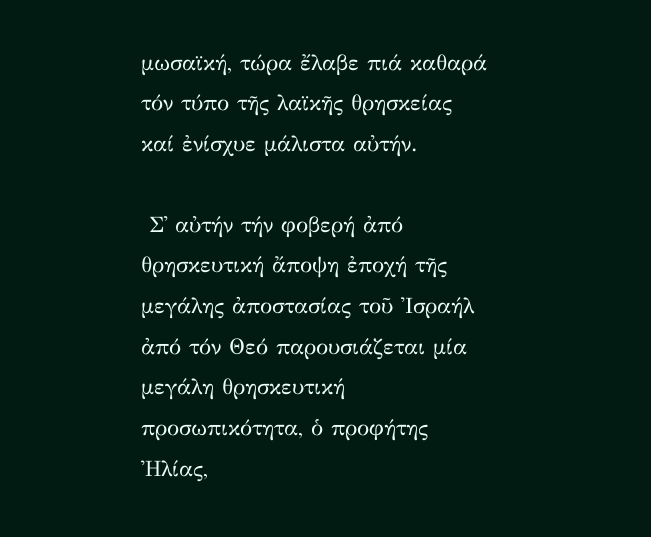μωσαϊκή, τώρα ἔλαβε πιά καθαρά τόν τύπο τῆς λαϊκῆς θρησκείας καί ἐνίσχυε μάλιστα αὐτήν.

 Σ᾽ αὐτήν τήν φοβερή ἀπό θρησκευτική ἄποψη ἐποχή τῆς μεγάλης ἀποστασίας τοῦ Ἰσραήλ ἀπό τόν Θεό παρουσιάζεται μία μεγάλη θρησκευτική προσωπικότητα, ὁ προφήτης Ἠλίας,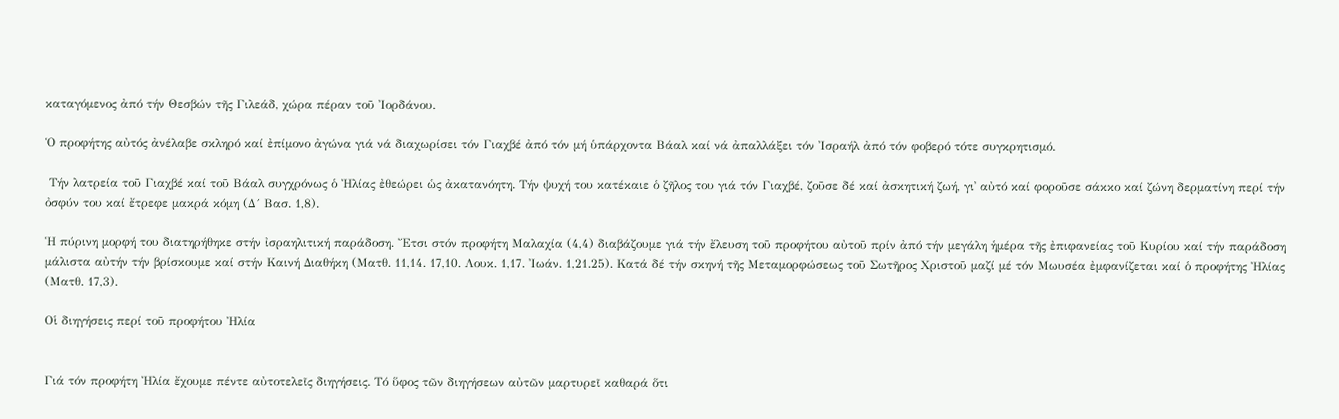καταγόμενος ἀπό τήν Θεσβών τῆς Γιλεάδ, χώρα πέραν τοῦ Ἰορδάνου.

Ὁ προφήτης αὐτός ἀνέλαβε σκληρό καί ἐπίμονο ἀγώνα γιά νά διαχωρίσει τόν Γιαχβέ ἀπό τόν μή ὑπάρχοντα Βάαλ καί νά ἀπαλλάξει τόν Ἰσραήλ ἀπό τόν φοβερό τότε συγκρητισμό.

 Τήν λατρεία τοῦ Γιαχβέ καί τοῦ Βάαλ συγχρόνως ὁ Ἠλίας ἐθεώρει ὡς ἀκατανόητη. Τήν ψυχή του κατέκαιε ὁ ζῆλος του γιά τόν Γιαχβέ, ζοῦσε δέ καί ἀσκητική ζωή, γι᾽ αὐτό καί φοροῦσε σάκκο καί ζώνη δερματίνη περί τήν ὀσφύν του καί ἔτρεφε μακρά κόμη (Δ´ Βασ. 1,8).

Ἡ πύρινη μορφή του διατηρήθηκε στήν ἰσραηλιτική παράδοση. Ἔτσι στόν προφήτη Μαλαχία (4,4) διαβάζουμε γιά τήν ἔλευση τοῦ προφήτου αὐτοῦ πρίν ἀπό τήν μεγάλη ἡμέρα τῆς ἐπιφανείας τοῦ Κυρίου καί τήν παράδοση μάλιστα αὐτήν τήν βρίσκουμε καί στήν Καινή Διαθήκη (Ματθ. 11,14. 17,10. Λουκ. 1,17. Ἰωάν. 1,21.25). Κατά δέ τήν σκηνή τῆς Μεταμορφώσεως τοῦ Σωτῆρος Χριστοῦ μαζί μέ τόν Μωυσέα ἐμφανίζεται καί ὁ προφήτης Ἠλίας (Ματθ. 17,3).

Οἱ διηγήσεις περί τοῦ προφήτου Ἠλία


Γιά τόν προφήτη Ἠλία ἔχουμε πέντε αὐτοτελεῖς διηγήσεις. Τό ὕφος τῶν διηγήσεων αὐτῶν μαρτυρεῖ καθαρά ὅτι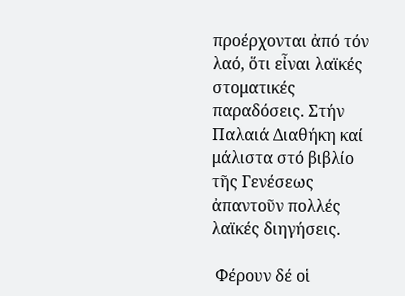προέρχονται ἀπό τόν λαό, ὅτι εἶναι λαϊκές στοματικές παραδόσεις. Στήν Παλαιά Διαθήκη καί μάλιστα στό βιβλίο τῆς Γενέσεως ἀπαντοῦν πολλές λαϊκές διηγήσεις.

 Φέρουν δέ οἱ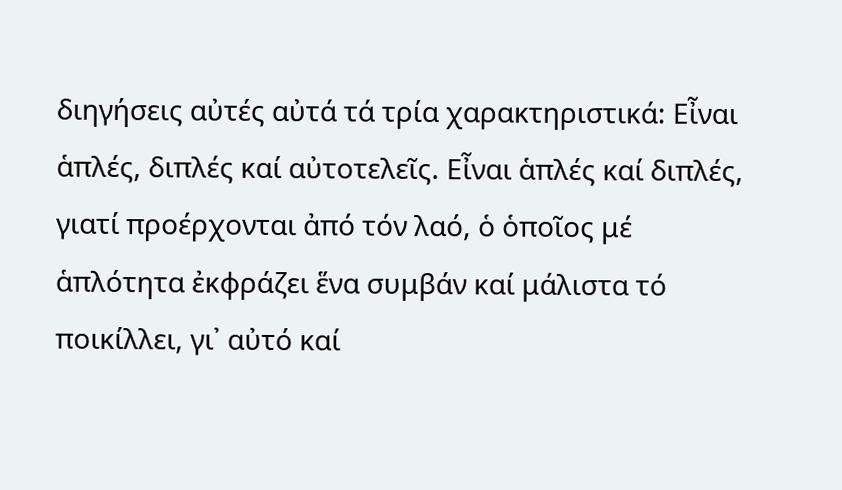διηγήσεις αὐτές αὐτά τά τρία χαρακτηριστικά: Εἶναι ἁπλές, διπλές καί αὐτοτελεῖς. Εἶναι ἁπλές καί διπλές, γιατί προέρχονται ἀπό τόν λαό, ὁ ὁποῖος μέ ἁπλότητα ἐκφράζει ἕνα συμβάν καί μάλιστα τό ποικίλλει, γι᾽ αὐτό καί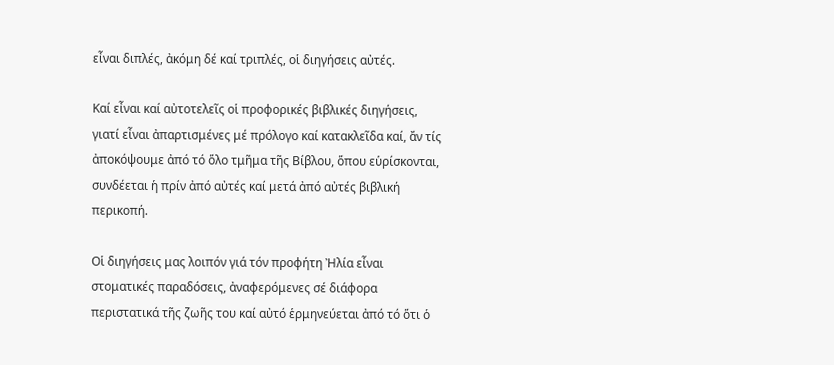εἶναι διπλές, ἀκόμη δέ καί τριπλές, οἱ διηγήσεις αὐτές.

Καί εἶναι καί αὐτοτελεῖς οἱ προφορικές βιβλικές διηγήσεις, γιατί εἶναι ἀπαρτισμένες μέ πρόλογο καί κατακλεῖδα καί, ἄν τίς ἀποκόψουμε ἀπό τό ὅλο τμῆμα τῆς Βίβλου, ὅπου εὑρίσκονται, συνδέεται ἡ πρίν ἀπό αὐτές καί μετά ἀπό αὐτές βιβλική περικοπή.

Οἱ διηγήσεις μας λοιπόν γιά τόν προφήτη Ἠλία εἶναι στοματικές παραδόσεις, ἀναφερόμενες σέ διάφορα περιστατικά τῆς ζωῆς του καί αὐτό ἑρμηνεύεται ἀπό τό ὅτι ὁ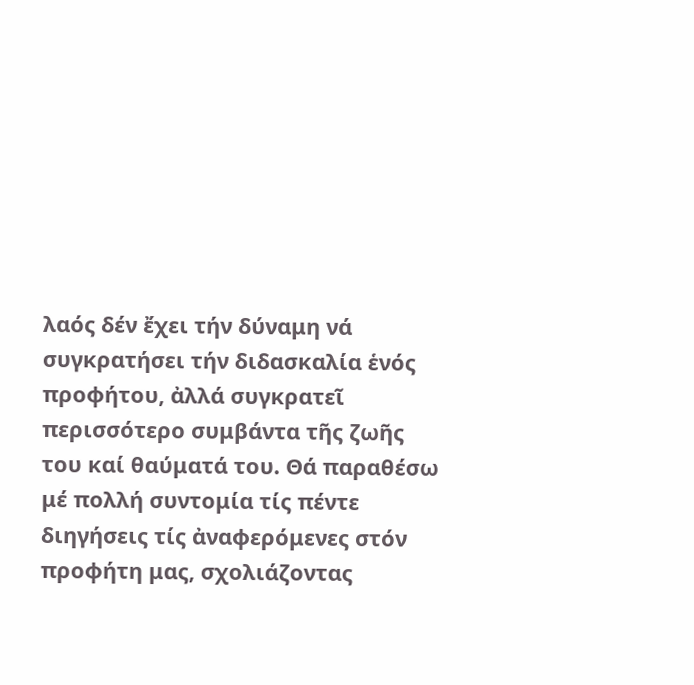λαός δέν ἔχει τήν δύναμη νά συγκρατήσει τήν διδασκαλία ἑνός προφήτου, ἀλλά συγκρατεῖ περισσότερο συμβάντα τῆς ζωῆς του καί θαύματά του. Θά παραθέσω μέ πολλή συντομία τίς πέντε διηγήσεις τίς ἀναφερόμενες στόν προφήτη μας, σχολιάζοντας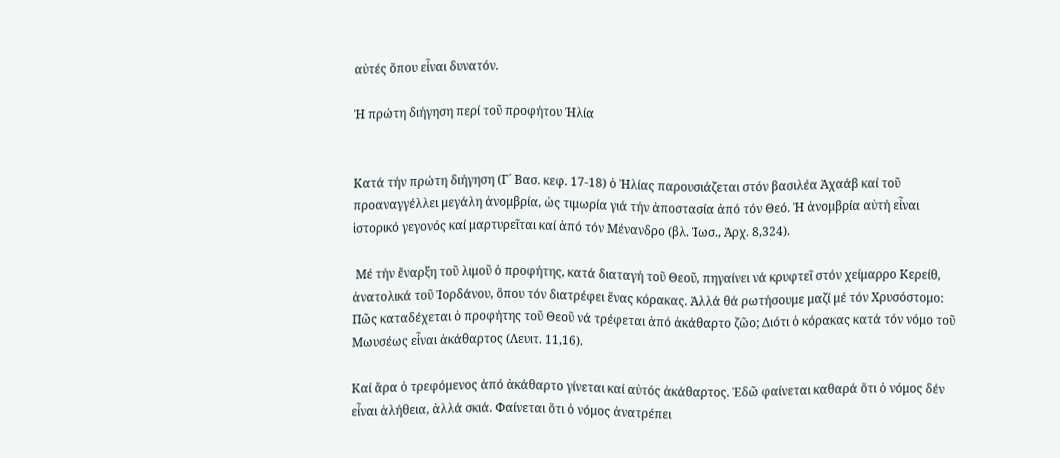αὐτές ὅπου εἶναι δυνατόν.

Ἡ πρώτη διήγηση περί τοῦ προφήτου Ἠλία


Κατά τήν πρώτη διήγηση (Γ´ Βασ. κεφ. 17-18) ὁ Ἠλίας παρουσιάζεται στόν βασιλέα Ἀχαάβ καί τοῦ προαναγγέλλει μεγάλη ἀνομβρία, ὡς τιμωρία γιά τήν ἀποστασία ἀπό τόν Θεό. Ἡ ἀνομβρία αὐτή εἶναι ἱστορικό γεγονός καί μαρτυρεῖται καί ἀπό τόν Μένανδρο (βλ. Ἰωσ., Ἀρχ. 8,324).

 Μέ τήν ἔναρξη τοῦ λιμοῦ ὁ προφήτης, κατά διαταγή τοῦ Θεοῦ, πηγαίνει νά κρυφτεῖ στόν χείμαρρο Κερείθ, ἀνατολικά τοῦ Ἰορδάνου, ὅπου τόν διατρέφει ἕνας κόρακας. Ἀλλά θά ρωτήσουμε μαζί μέ τόν Χρυσόστομο: Πῶς καταδέχεται ὁ προφήτης τοῦ Θεοῦ νά τρέφεται ἀπό ἀκάθαρτο ζῶο; Διότι ὁ κόρακας κατά τόν νόμο τοῦ Μωυσέως εἶναι ἀκάθαρτος (Λευιτ. 11,16).

Καί ἄρα ὁ τρεφόμενος ἀπό ἀκάθαρτο γίνεται καί αὐτός ἀκάθαρτος. Ἐδῶ φαίνεται καθαρά ὅτι ὁ νόμος δέν εἶναι ἀλήθεια, ἀλλά σκιά. Φαίνεται ὅτι ὁ νόμος ἀνατρέπει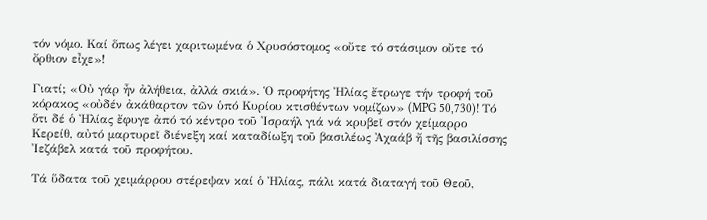τόν νόμο. Καί ὅπως λέγει χαριτωμένα ὁ Χρυσόστομος «οὔτε τό στάσιμον οὔτε τό ὄρθιον εἶχε»!

Γιατί; «Οὐ γάρ ἦν ἀλήθεια, ἀλλά σκιά». Ὁ προφήτης Ἠλίας ἔτρωγε τήν τροφή τοῦ κόρακος «οὐδέν ἀκάθαρτον τῶν ὑπό Κυρίου κτισθέντων νομίζων» (MPG 50,730)! Tό ὅτι δέ ὁ Ἠλίας ἔφυγε ἀπό τό κέντρο τοῦ Ἰσραήλ γιά νά κρυβεῖ στόν χείμαρρο Κερείθ, αὐτό μαρτυρεῖ διένεξη καί καταδίωξη τοῦ βασιλέως Ἀχαάβ ἤ τῆς βασιλίσσης Ἰεζάβελ κατά τοῦ προφήτου.

Τά ὕδατα τοῦ χειμάρρου στέρεψαν καί ὁ Ἠλίας, πάλι κατά διαταγή τοῦ Θεοῦ,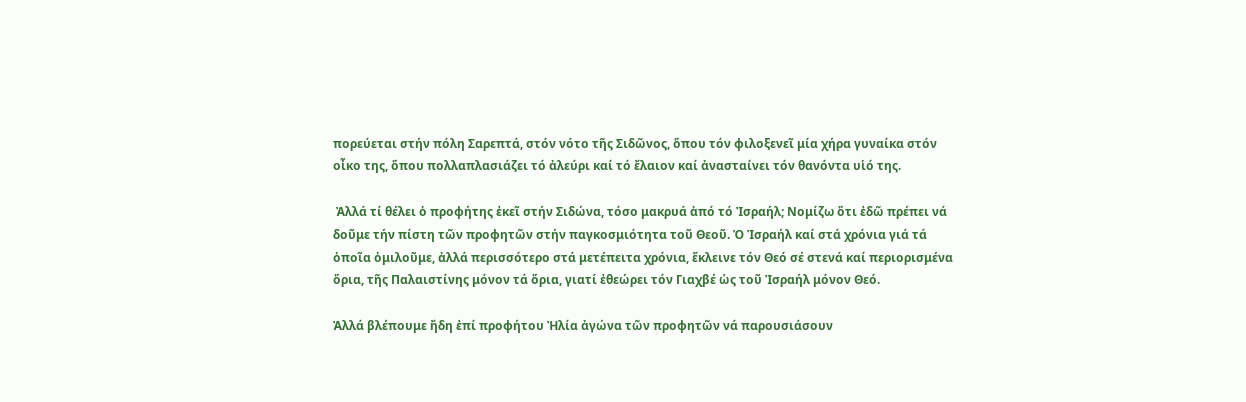πορεύεται στήν πόλη Σαρεπτά, στόν νότο τῆς Σιδῶνος, ὅπου τόν φιλοξενεῖ μία χήρα γυναίκα στόν οἶκο της, ὅπου πολλαπλασιάζει τό ἀλεύρι καί τό ἔλαιον καί ἀνασταίνει τόν θανόντα υἱό της.

 Ἀλλά τί θέλει ὁ προφήτης ἐκεῖ στήν Σιδώνα, τόσο μακρυά ἀπό τό Ἰσραήλ; Νομίζω ὅτι ἐδῶ πρέπει νά δοῦμε τήν πίστη τῶν προφητῶν στήν παγκοσμιότητα τοῦ Θεοῦ. Ὁ Ἰσραήλ καί στά χρόνια γιά τά ὁποῖα ὁμιλοῦμε, ἀλλά περισσότερο στά μετέπειτα χρόνια, ἔκλεινε τόν Θεό σέ στενά καί περιορισμένα ὅρια, τῆς Παλαιστίνης μόνον τά ὅρια, γιατί ἐθεώρει τόν Γιαχβέ ὡς τοῦ Ἰσραήλ μόνον Θεό.

Ἀλλά βλέπουμε ἤδη ἐπί προφήτου Ἠλία ἀγώνα τῶν προφητῶν νά παρουσιάσουν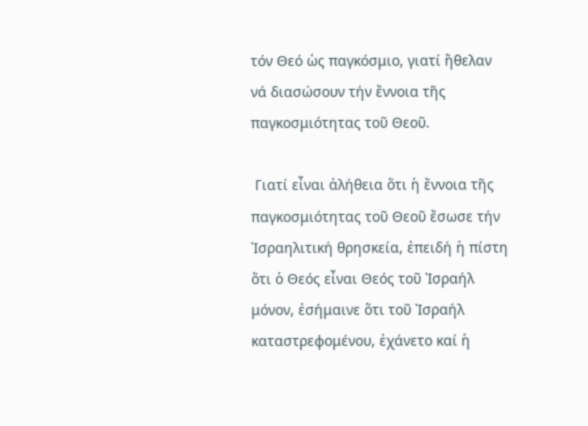τόν Θεό ὡς παγκόσμιο, γιατί ἤθελαν νά διασώσουν τήν ἔννοια τῆς παγκοσμιότητας τοῦ Θεοῦ.

 Γιατί εἶναι ἀλήθεια ὅτι ἡ ἔννοια τῆς παγκοσμιότητας τοῦ Θεοῦ ἔσωσε τήν Ἰσραηλιτική θρησκεία, ἐπειδή ἡ πίστη ὅτι ὁ Θεός εἶναι Θεός τοῦ Ἰσραήλ μόνον, ἐσήμαινε ὅτι τοῦ Ἰσραήλ καταστρεφομένου, ἐχάνετο καί ἡ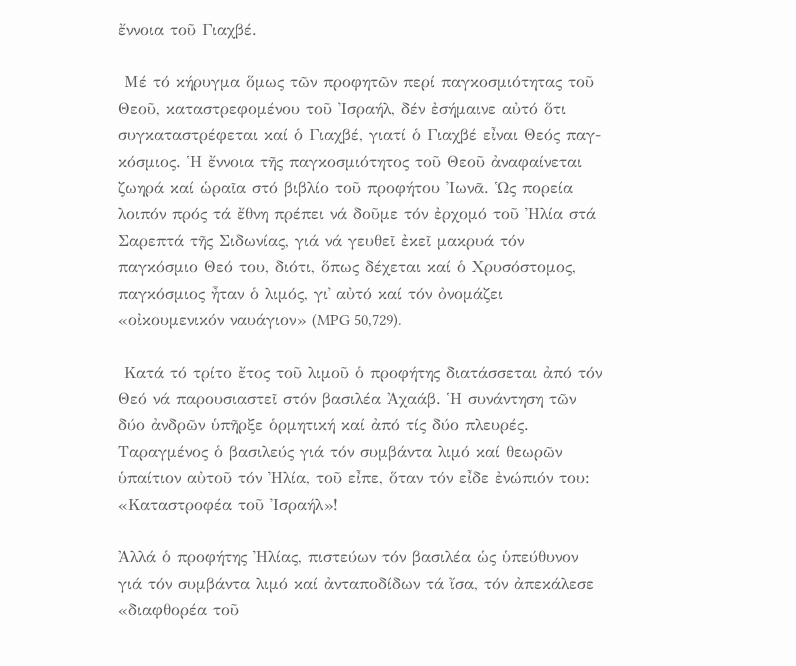ἔννοια τοῦ Γιαχβέ.

 Μέ τό κήρυγμα ὅμως τῶν προφητῶν περί παγκοσμιότητας τοῦ Θεοῦ, καταστρεφομένου τοῦ Ἰσραήλ, δέν ἐσήμαινε αὐτό ὅτι συγκαταστρέφεται καί ὁ Γιαχβέ, γιατί ὁ Γιαχβέ εἶναι Θεός παγ- κόσμιος. Ἡ ἔννοια τῆς παγκοσμιότητος τοῦ Θεοῦ ἀναφαίνεται ζωηρά καί ὡραῖα στό βιβλίο τοῦ προφήτου Ἰωνᾶ. Ὡς πορεία λοιπόν πρός τά ἔθνη πρέπει νά δοῦμε τόν ἐρχομό τοῦ Ἠλία στά Σαρεπτά τῆς Σιδωνίας, γιά νά γευθεῖ ἐκεῖ μακρυά τόν παγκόσμιο Θεό του, διότι, ὅπως δέχεται καί ὁ Χρυσόστομος, παγκόσμιος ἦταν ὁ λιμός, γι᾽ αὐτό καί τόν ὀνομάζει «οἰκουμενικόν ναυάγιον» (MPG 50,729).

 Κατά τό τρίτο ἔτος τοῦ λιμοῦ ὁ προφήτης διατάσσεται ἀπό τόν Θεό νά παρουσιαστεῖ στόν βασιλέα Ἀχαάβ. Ἡ συνάντηση τῶν δύο ἀνδρῶν ὑπῆρξε ὁρμητική καί ἀπό τίς δύο πλευρές. Ταραγμένος ὁ βασιλεύς γιά τόν συμβάντα λιμό καί θεωρῶν ὑπαίτιον αὐτοῦ τόν Ἠλία, τοῦ εἶπε, ὅταν τόν εἶδε ἐνώπιόν του: «Καταστροφέα τοῦ Ἰσραήλ»!

Ἀλλά ὁ προφήτης Ἠλίας, πιστεύων τόν βασιλέα ὡς ὑπεύθυνον γιά τόν συμβάντα λιμό καί ἀνταποδίδων τά ἴσα, τόν ἀπεκάλεσε «διαφθορέα τοῦ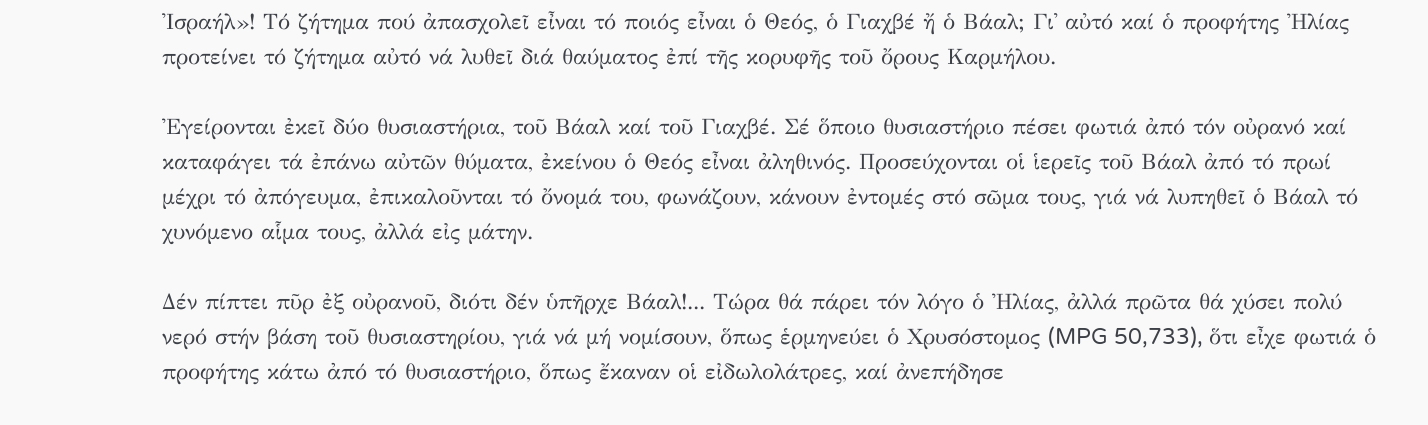Ἰσραήλ»! Τό ζήτημα πού ἀπασχολεῖ εἶναι τό ποιός εἶναι ὁ Θεός, ὁ Γιαχβέ ἤ ὁ Βάαλ; Γι᾽ αὐτό καί ὁ προφήτης Ἠλίας προτείνει τό ζήτημα αὐτό νά λυθεῖ διά θαύματος ἐπί τῆς κορυφῆς τοῦ ὄρους Καρμήλου.

Ἐγείρονται ἐκεῖ δύο θυσιαστήρια, τοῦ Βάαλ καί τοῦ Γιαχβέ. Σέ ὅποιο θυσιαστήριο πέσει φωτιά ἀπό τόν οὐρανό καί καταφάγει τά ἐπάνω αὐτῶν θύματα, ἐκείνου ὁ Θεός εἶναι ἀληθινός. Προσεύχονται οἱ ἱερεῖς τοῦ Βάαλ ἀπό τό πρωί μέχρι τό ἀπόγευμα, ἐπικαλοῦνται τό ὄνομά του, φωνάζουν, κάνουν ἐντομές στό σῶμα τους, γιά νά λυπηθεῖ ὁ Βάαλ τό χυνόμενο αἷμα τους, ἀλλά εἰς μάτην.

Δέν πίπτει πῦρ ἐξ οὐρανοῦ, διότι δέν ὑπῆρχε Βάαλ!... Τώρα θά πάρει τόν λόγο ὁ Ἠλίας, ἀλλά πρῶτα θά χύσει πολύ νερό στήν βάση τοῦ θυσιαστηρίου, γιά νά μή νομίσουν, ὅπως ἑρμηνεύει ὁ Χρυσόστομος (MPG 50,733), ὅτι εἶχε φωτιά ὁ προφήτης κάτω ἀπό τό θυσιαστήριο, ὅπως ἔκαναν οἱ εἰδωλολάτρες, καί ἀνεπήδησε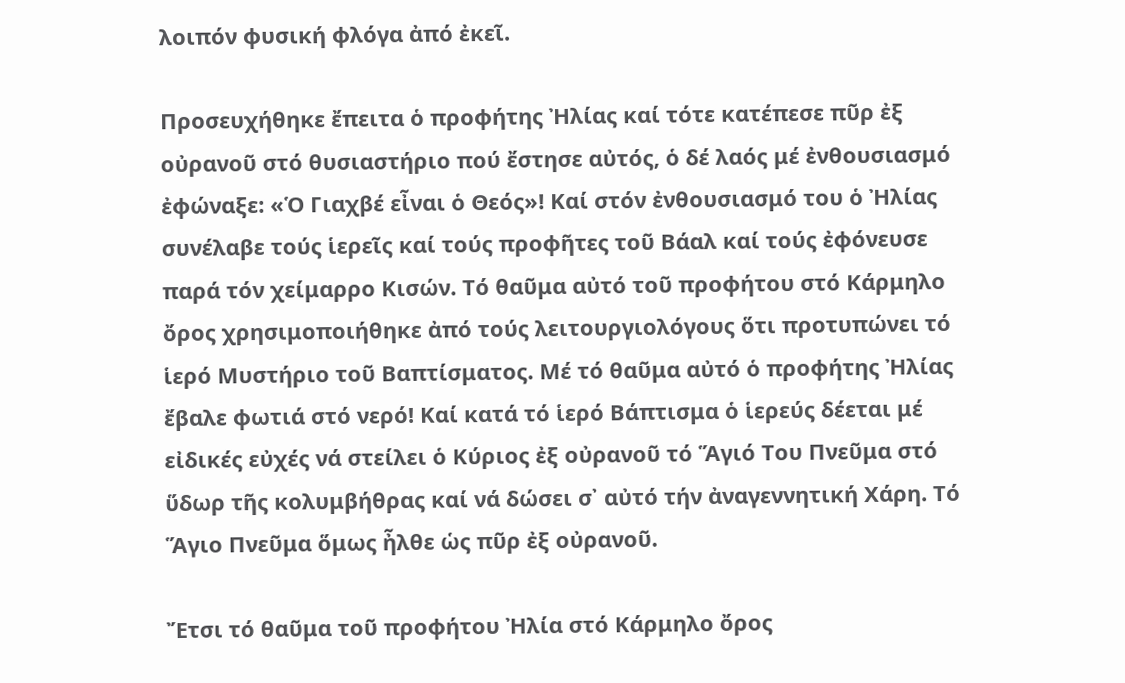λοιπόν φυσική φλόγα ἀπό ἐκεῖ.

Προσευχήθηκε ἔπειτα ὁ προφήτης Ἠλίας καί τότε κατέπεσε πῦρ ἐξ οὐρανοῦ στό θυσιαστήριο πού ἔστησε αὐτός, ὁ δέ λαός μέ ἐνθουσιασμό ἐφώναξε: «Ὁ Γιαχβέ εἶναι ὁ Θεός»! Καί στόν ἐνθουσιασμό του ὁ Ἠλίας συνέλαβε τούς ἱερεῖς καί τούς προφῆτες τοῦ Βάαλ καί τούς ἐφόνευσε παρά τόν χείμαρρο Κισών. Τό θαῦμα αὐτό τοῦ προφήτου στό Κάρμηλο ὄρος χρησιμοποιήθηκε ἀπό τούς λειτουργιολόγους ὅτι προτυπώνει τό ἱερό Μυστήριο τοῦ Βαπτίσματος. Μέ τό θαῦμα αὐτό ὁ προφήτης Ἠλίας ἔβαλε φωτιά στό νερό! Καί κατά τό ἱερό Βάπτισμα ὁ ἱερεύς δέεται μέ εἰδικές εὐχές νά στείλει ὁ Κύριος ἐξ οὐρανοῦ τό Ἅγιό Του Πνεῦμα στό ὕδωρ τῆς κολυμβήθρας καί νά δώσει σ᾽ αὐτό τήν ἀναγεννητική Χάρη. Τό Ἅγιο Πνεῦμα ὅμως ἦλθε ὡς πῦρ ἐξ οὐρανοῦ.

Ἔτσι τό θαῦμα τοῦ προφήτου Ἠλία στό Κάρμηλο ὄρος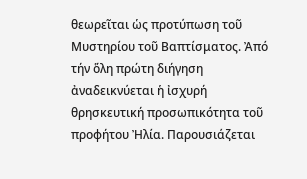θεωρεῖται ὡς προτύπωση τοῦ Μυστηρίου τοῦ Βαπτίσματος. Ἀπό τήν ὅλη πρώτη διήγηση ἀναδεικνύεται ἡ ἰσχυρή θρησκευτική προσωπικότητα τοῦ προφήτου Ἠλία. Παρουσιάζεται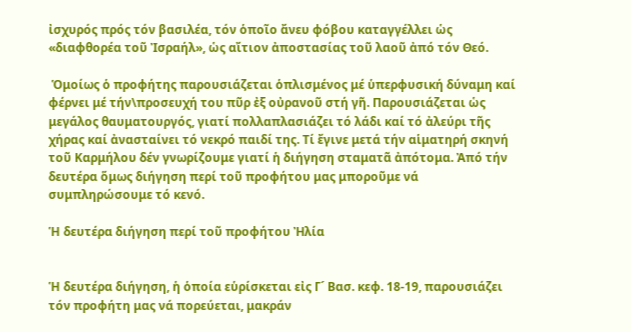ἰσχυρός πρός τόν βασιλέα, τόν ὁποῖο ἄνευ φόβου καταγγέλλει ὡς «διαφθορέα τοῦ Ἰσραήλ», ὡς αἴτιον ἀποστασίας τοῦ λαοῦ ἀπό τόν Θεό.

 Ὁμοίως ὁ προφήτης παρουσιάζεται ὁπλισμένος μέ ὑπερφυσική δύναμη καί φέρνει μέ τήν\προσευχή του πῦρ ἐξ οὐρανοῦ στή γῆ. Παρουσιάζεται ὡς μεγάλος θαυματουργός, γιατί πολλαπλασιάζει τό λάδι καί τό ἀλεύρι τῆς χήρας καί ἀνασταίνει τό νεκρό παιδί της. Τί ἔγινε μετά τήν αἱματηρή σκηνή τοῦ Καρμήλου δέν γνωρίζουμε γιατί ἡ διήγηση σταματᾶ ἀπότομα. Ἀπό τήν δευτέρα ὅμως διήγηση περί τοῦ προφήτου μας μποροῦμε νά συμπληρώσουμε τό κενό.

Ἡ δευτέρα διήγηση περί τοῦ προφήτου Ἠλία


Ἡ δευτέρα διήγηση, ἡ ὁποία εὑρίσκεται εἰς Γ´ Βασ. κεφ. 18-19, παρουσιάζει τόν προφήτη μας νά πορεύεται, μακράν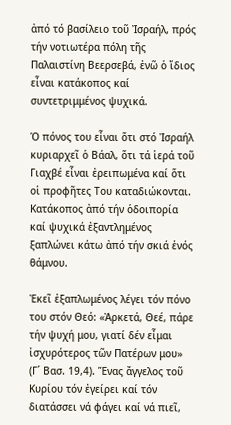ἀπό τό βασίλειο τοῦ Ἰσραήλ, πρός τήν νοτιωτέρα πόλη τῆς Παλαιστίνη Βεερσεβά, ἐνῶ ὁ ἴδιος εἶναι κατάκοπος καί συντετριμμένος ψυχικά.

Ὁ πόνος του εἶναι ὅτι στό Ἰσραήλ κυριαρχεῖ ὁ Βάαλ, ὅτι τά ἱερά τοῦ Γιαχβέ εἶναι ἐρειπωμένα καί ὅτι οἱ προφῆτες Του καταδιώκονται. Κατάκοπος ἀπό τήν ὁδοιπορία καί ψυχικά ἐξαντλημένος ξαπλώνει κάτω ἀπό τήν σκιά ἑνός θάμνου.

Ἐκεῖ ἐξαπλωμένος λέγει τόν πόνο του στόν Θεό: «Ἀρκετά, Θεέ, πάρε τήν ψυχή μου, γιατί δέν εἶμαι ἰσχυρότερος τῶν Πατέρων μου» (Γ´ Βασ. 19,4). Ἕνας ἄγγελος τοῦ Κυρίου τόν ἐγείρει καί τόν διατάσσει νά φάγει καί νά πιεῖ,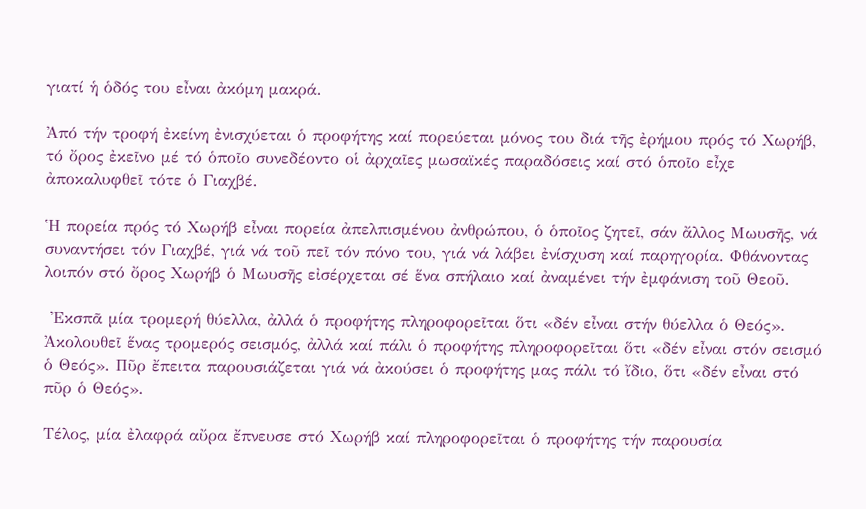γιατί ἡ ὁδός του εἶναι ἀκόμη μακρά.

Ἀπό τήν τροφή ἐκείνη ἐνισχύεται ὁ προφήτης καί πορεύεται μόνος του διά τῆς ἐρήμου πρός τό Χωρήβ, τό ὄρος ἐκεῖνο μέ τό ὁποῖο συνεδέοντο οἱ ἀρχαῖες μωσαϊκές παραδόσεις καί στό ὁποῖο εἶχε ἀποκαλυφθεῖ τότε ὁ Γιαχβέ.

Ἡ πορεία πρός τό Χωρήβ εἶναι πορεία ἀπελπισμένου ἀνθρώπου, ὁ ὁποῖος ζητεῖ, σάν ἄλλος Μωυσῆς, νά συναντήσει τόν Γιαχβέ, γιά νά τοῦ πεῖ τόν πόνο του, γιά νά λάβει ἐνίσχυση καί παρηγορία. Φθάνοντας λοιπόν στό ὄρος Χωρήβ ὁ Μωυσῆς εἰσέρχεται σέ ἕνα σπήλαιο καί ἀναμένει τήν ἐμφάνιση τοῦ Θεοῦ.

 Ἐκσπᾶ μία τρομερή θύελλα, ἀλλά ὁ προφήτης πληροφορεῖται ὅτι «δέν εἶναι στήν θύελλα ὁ Θεός». Ἀκολουθεῖ ἕνας τρομερός σεισμός, ἀλλά καί πάλι ὁ προφήτης πληροφορεῖται ὅτι «δέν εἶναι στόν σεισμό ὁ Θεός». Πῦρ ἔπειτα παρουσιάζεται γιά νά ἀκούσει ὁ προφήτης μας πάλι τό ἴδιο, ὅτι «δέν εἶναι στό πῦρ ὁ Θεός».

Τέλος, μία ἐλαφρά αὔρα ἔπνευσε στό Χωρήβ καί πληροφορεῖται ὁ προφήτης τήν παρουσία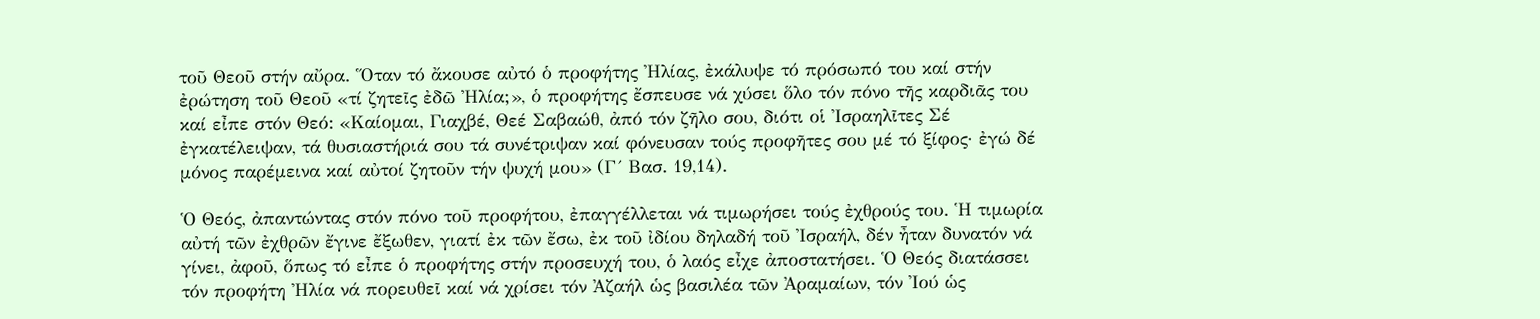τοῦ Θεοῦ στήν αὔρα. Ὅταν τό ἄκουσε αὐτό ὁ προφήτης Ἠλίας, ἐκάλυψε τό πρόσωπό του καί στήν ἐρώτηση τοῦ Θεοῦ «τί ζητεῖς ἐδῶ Ἠλία;», ὁ προφήτης ἔσπευσε νά χύσει ὅλο τόν πόνο τῆς καρδιᾶς του καί εἶπε στόν Θεό: «Καίομαι, Γιαχβέ, Θεέ Σαβαώθ, ἀπό τόν ζῆλο σου, διότι οἱ Ἰσραηλῖτες Σέ ἐγκατέλειψαν, τά θυσιαστήριά σου τά συνέτριψαν καί φόνευσαν τούς προφῆτες σου μέ τό ξίφος· ἐγώ δέ μόνος παρέμεινα καί αὐτοί ζητοῦν τήν ψυχή μου» (Γ´ Βασ. 19,14).

Ὁ Θεός, ἀπαντώντας στόν πόνο τοῦ προφήτου, ἐπαγγέλλεται νά τιμωρήσει τούς ἐχθρούς του. Ἡ τιμωρία αὐτή τῶν ἐχθρῶν ἔγινε ἔξωθεν, γιατί ἐκ τῶν ἔσω, ἐκ τοῦ ἰδίου δηλαδή τοῦ Ἰσραήλ, δέν ἦταν δυνατόν νά γίνει, ἀφοῦ, ὅπως τό εἶπε ὁ προφήτης στήν προσευχή του, ὁ λαός εἶχε ἀποστατήσει. Ὁ Θεός διατάσσει τόν προφήτη Ἠλία νά πορευθεῖ καί νά χρίσει τόν Ἀζαήλ ὡς βασιλέα τῶν Ἀραμαίων, τόν Ἰού ὡς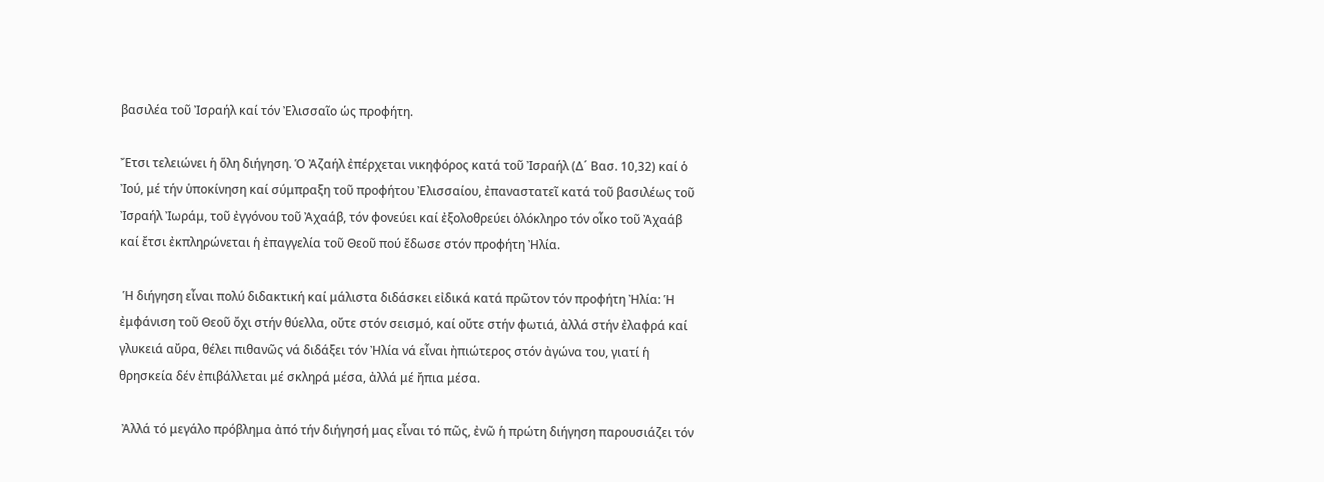βασιλέα τοῦ Ἰσραήλ καί τόν Ἐλισσαῖο ὡς προφήτη.

Ἔτσι τελειώνει ἡ ὅλη διήγηση. Ὁ Ἀζαήλ ἐπέρχεται νικηφόρος κατά τοῦ Ἰσραήλ (Δ´ Βασ. 10,32) καί ὁ Ἰού, μέ τήν ὑποκίνηση καί σύμπραξη τοῦ προφήτου Ἐλισσαίου, ἐπαναστατεῖ κατά τοῦ βασιλέως τοῦ Ἰσραήλ Ἰωράμ, τοῦ ἐγγόνου τοῦ Ἀχαάβ, τόν φονεύει καί ἐξολοθρεύει ὁλόκληρο τόν οἶκο τοῦ Ἀχαάβ καί ἔτσι ἐκπληρώνεται ἡ ἐπαγγελία τοῦ Θεοῦ πού ἔδωσε στόν προφήτη Ἠλία.

 Ἡ διήγηση εἶναι πολύ διδακτική καί μάλιστα διδάσκει εἰδικά κατά πρῶτον τόν προφήτη Ἠλία: Ἡ ἐμφάνιση τοῦ Θεοῦ ὄχι στήν θύελλα, οὔτε στόν σεισμό, καί οὔτε στήν φωτιά, ἀλλά στήν ἐλαφρά καί γλυκειά αὔρα, θέλει πιθανῶς νά διδάξει τόν Ἠλία νά εἶναι ἠπιώτερος στόν ἀγώνα του, γιατί ἡ θρησκεία δέν ἐπιβάλλεται μέ σκληρά μέσα, ἀλλά μέ ἤπια μέσα.

 Ἀλλά τό μεγάλο πρόβλημα ἀπό τήν διήγησή μας εἶναι τό πῶς, ἐνῶ ἡ πρώτη διήγηση παρουσιάζει τόν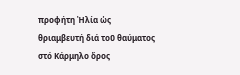προφήτη Ἠλία ὡς θριαμβευτή διά τοῦ θαύματος στό Κάρμηλο ὄρος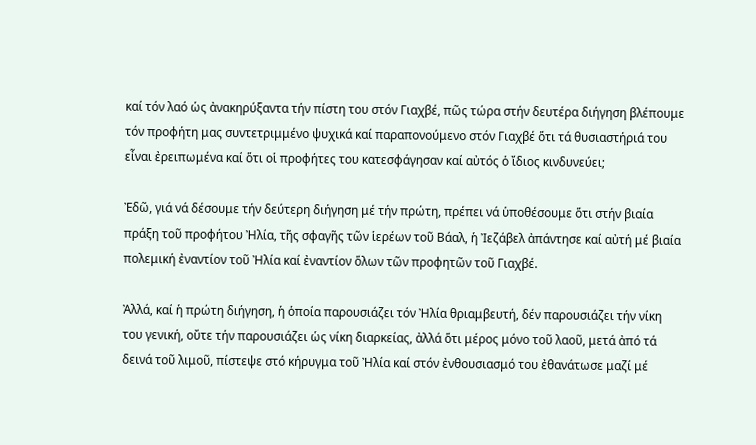καί τόν λαό ὡς ἀνακηρύξαντα τήν πίστη του στόν Γιαχβέ, πῶς τώρα στήν δευτέρα διήγηση βλέπουμε τόν προφήτη μας συντετριμμένο ψυχικά καί παραπονούμενο στόν Γιαχβέ ὅτι τά θυσιαστήριά του εἶναι ἐρειπωμένα καί ὅτι οἱ προφήτες του κατεσφάγησαν καί αὐτός ὁ ἴδιος κινδυνεύει;

Ἐδῶ, γιά νά δέσουμε τήν δεύτερη διήγηση μέ τήν πρώτη, πρέπει νά ὑποθέσουμε ὅτι στήν βιαία πράξη τοῦ προφήτου Ἠλία, τῆς σφαγῆς τῶν ἱερέων τοῦ Βάαλ, ἡ Ἰεζάβελ ἀπάντησε καί αὐτή μέ βιαία πολεμική ἐναντίον τοῦ Ἠλία καί ἐναντίον ὅλων τῶν προφητῶν τοῦ Γιαχβέ.

Ἀλλά, καί ἡ πρώτη διήγηση, ἡ ὁποία παρουσιάζει τόν Ἠλία θριαμβευτή, δέν παρουσιάζει τήν νίκη του γενική, οὔτε τήν παρουσιάζει ὡς νίκη διαρκείας, ἀλλά ὅτι μέρος μόνο τοῦ λαοῦ, μετά ἀπό τά δεινά τοῦ λιμοῦ, πίστεψε στό κήρυγμα τοῦ Ἠλία καί στόν ἐνθουσιασμό του ἐθανάτωσε μαζί μέ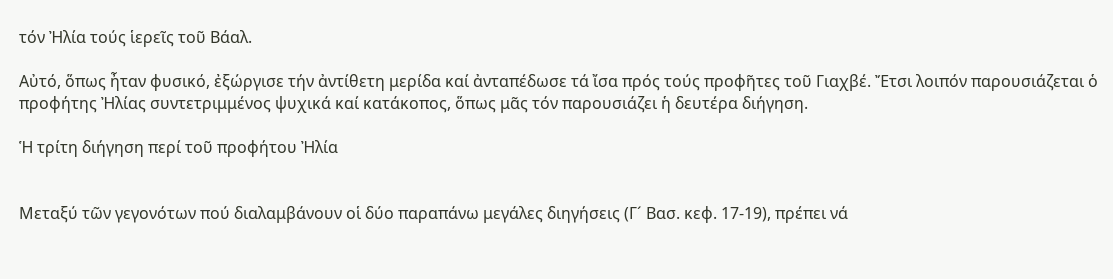τόν Ἠλία τούς ἱερεῖς τοῦ Βάαλ.

Αὐτό, ὅπως ἦταν φυσικό, ἐξώργισε τήν ἀντίθετη μερίδα καί ἀνταπέδωσε τά ἴσα πρός τούς προφῆτες τοῦ Γιαχβέ. Ἔτσι λοιπόν παρουσιάζεται ὁ προφήτης Ἠλίας συντετριμμένος ψυχικά καί κατάκοπος, ὅπως μᾶς τόν παρουσιάζει ἡ δευτέρα διήγηση.

Ἡ τρίτη διήγηση περί τοῦ προφήτου Ἠλία


Μεταξύ τῶν γεγονότων πού διαλαμβάνουν οἱ δύο παραπάνω μεγάλες διηγήσεις (Γ´ Βασ. κεφ. 17-19), πρέπει νά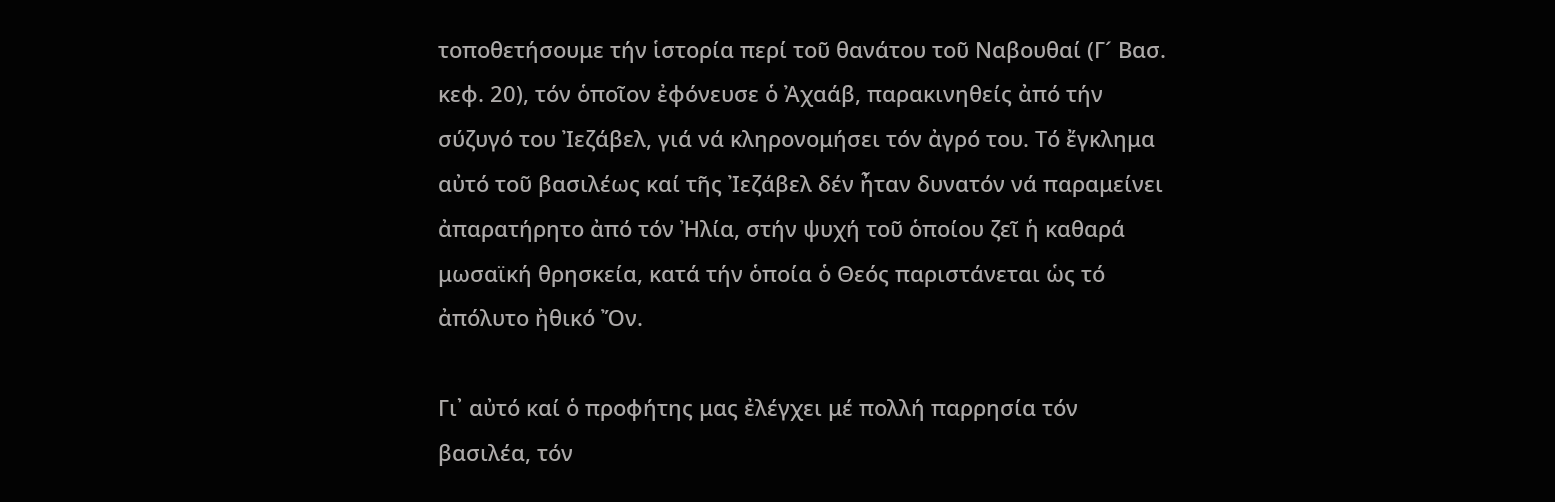τοποθετήσουμε τήν ἱστορία περί τοῦ θανάτου τοῦ Ναβουθαί (Γ´ Βασ. κεφ. 20), τόν ὁποῖον ἐφόνευσε ὁ Ἀχαάβ, παρακινηθείς ἀπό τήν σύζυγό του Ἰεζάβελ, γιά νά κληρονομήσει τόν ἀγρό του. Τό ἔγκλημα αὐτό τοῦ βασιλέως καί τῆς Ἰεζάβελ δέν ἦταν δυνατόν νά παραμείνει ἀπαρατήρητο ἀπό τόν Ἠλία, στήν ψυχή τοῦ ὁποίου ζεῖ ἡ καθαρά μωσαϊκή θρησκεία, κατά τήν ὁποία ὁ Θεός παριστάνεται ὡς τό ἀπόλυτο ἠθικό Ὄν.

Γι᾽ αὐτό καί ὁ προφήτης μας ἐλέγχει μέ πολλή παρρησία τόν βασιλέα, τόν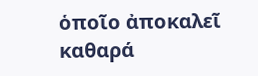ὁποῖο ἀποκαλεῖ καθαρά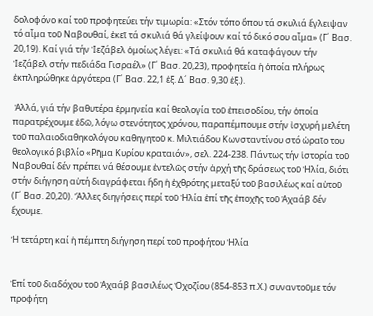δολοφόνο καί τοῦ προφητεύει τήν τιμωρία: «Στόν τόπο ὅπου τά σκυλιά ἔγλειψαν τό αἷμα τοῦ Ναβουθαί, ἐκεῖ τά σκυλιά θά γλείψουν καί τό δικό σου αἷμα» (Γ´ Βασ. 20,19). Καί γιά τήν Ἰεζάβελ ὁμοίως λέγει: «Τά σκυλιά θά καταφάγουν τήν Ἰεζάβελ στήν πεδιάδα Γισραέλ» (Γ´ Βασ. 20,23), προφητεία ἡ ὁποία πλήρως ἐκπληρώθηκε ἀργότερα (Γ´ Βασ. 22,1 ἑξ. Δ´ Βασ. 9,30 ἑξ.).

 Ἀλλά, γιά τήν βαθυτέρα ἑρμηνεία καί θεολογία τοῦ ἐπεισοδίου, τήν ὁποία παρατρέχουμε ἐδῶ, λόγω στενότητος χρόνου, παραπέμπουμε στήν ἰσχυρή μελέτη τοῦ παλαιοδιαθηκολόγου καθηγητοῦ κ. Μιλτιάδου Κωνσταντίνου στό ὡραῖο του θεολογικό βιβλίο «Ρῆμα Κυρίου κραταιόν», σελ. 224-238. Πάντως τήν ἱστορία τοῦ Ναβουθαί δέν πρέπει νά θέσουμε ἐντελῶς στήν ἀρχή τῆς δράσεως τοῦ Ἠλία, διότι στήν διήγηση αὐτή διαγράφεται ἤδη ἡ ἐχθρότης μεταξύ τοῦ βασιλέως καί αὐτοῦ (Γ´ Βασ. 20,20). Ἄλλες διηγήσεις περί τοῦ Ἠλία ἐπί τῆς ἐποχῆς τοῦ Ἀχαάβ δέν ἔχουμε.

Ἡ τετάρτη καί ἡ πέμπτη διήγηση περί τοῦ προφήτου Ἠλία


Ἐπί τοῦ διαδόχου τοῦ Ἀχαάβ βασιλέως Ὀχοζίου (854-853 π.Χ.) συναντοῦμε τόν προφήτη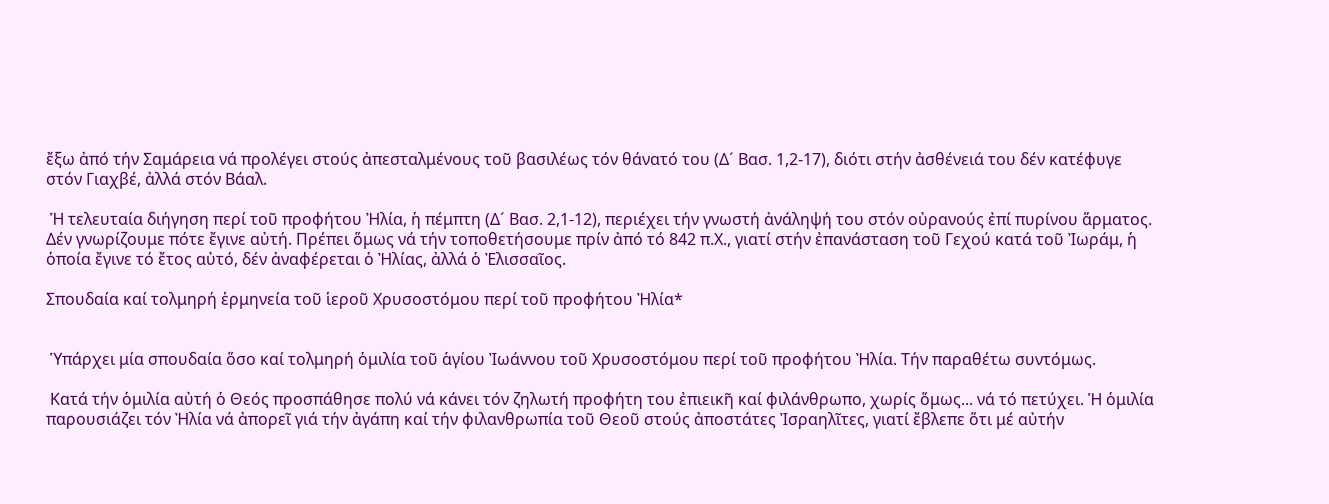ἔξω ἀπό τήν Σαμάρεια νά προλέγει στούς ἀπεσταλμένους τοῦ βασιλέως τόν θάνατό του (Δ´ Βασ. 1,2-17), διότι στήν ἀσθένειά του δέν κατέφυγε στόν Γιαχβέ, ἀλλά στόν Βάαλ.

 Ἡ τελευταία διήγηση περί τοῦ προφήτου Ἠλία, ἡ πέμπτη (Δ´ Βασ. 2,1-12), περιέχει τήν γνωστή ἀνάληψή του στόν οὐρανούς ἐπί πυρίνου ἅρματος. Δέν γνωρίζουμε πότε ἔγινε αὐτή. Πρέπει ὅμως νά τήν τοποθετήσουμε πρίν ἀπό τό 842 π.Χ., γιατί στήν ἐπανάσταση τοῦ Γεχού κατά τοῦ Ἰωράμ, ἡ ὁποία ἔγινε τό ἔτος αὐτό, δέν ἀναφέρεται ὁ Ἠλίας, ἀλλά ὁ Ἐλισσαῖος.

Σπουδαία καί τολμηρή ἑρμηνεία τοῦ ἱεροῦ Χρυσοστόμου περί τοῦ προφήτου Ἠλία*


 Ὑπάρχει μία σπουδαία ὅσο καί τολμηρή ὁμιλία τοῦ ἁγίου Ἰωάννου τοῦ Χρυσοστόμου περί τοῦ προφήτου Ἠλία. Τήν παραθέτω συντόμως.

 Κατά τήν ὁμιλία αὐτή ὁ Θεός προσπάθησε πολύ νά κάνει τόν ζηλωτή προφήτη του ἐπιεικῆ καί φιλάνθρωπο, χωρίς ὅμως... νά τό πετύχει. Ἡ ὁμιλία παρουσιάζει τόν Ἠλία νά ἀπορεῖ γιά τήν ἀγάπη καί τήν φιλανθρωπία τοῦ Θεοῦ στούς ἀποστάτες Ἰσραηλῖτες, γιατί ἔβλεπε ὅτι μέ αὐτήν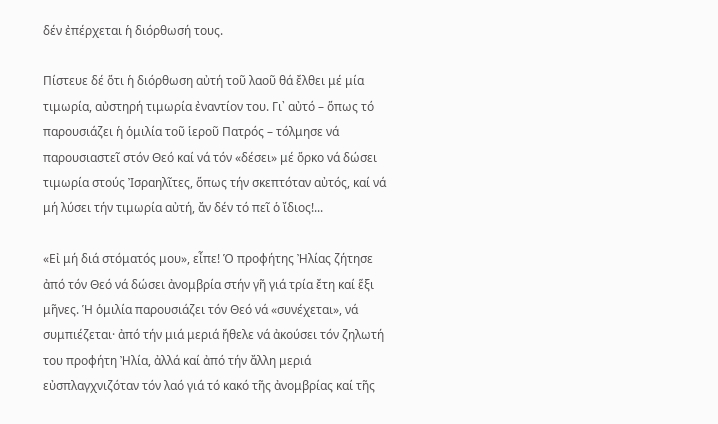δέν ἐπέρχεται ἡ διόρθωσή τους.

Πίστευε δέ ὅτι ἡ διόρθωση αὐτή τοῦ λαοῦ θά ἔλθει μέ μία τιμωρία, αὐστηρή τιμωρία ἐναντίον του. Γι᾽ αὐτό – ὅπως τό παρουσιάζει ἡ ὁμιλία τοῦ ἱεροῦ Πατρός – τόλμησε νά παρουσιαστεῖ στόν Θεό καί νά τόν «δέσει» μέ ὅρκο νά δώσει τιμωρία στούς Ἰσραηλῖτες, ὅπως τήν σκεπτόταν αὐτός, καί νά μή λύσει τήν τιμωρία αὐτή, ἄν δέν τό πεῖ ὁ ἴδιος!...

«Εἰ μή διά στόματός μου», εἶπε! Ὁ προφήτης Ἠλίας ζήτησε ἀπό τόν Θεό νά δώσει ἀνομβρία στήν γῆ γιά τρία ἔτη καί ἕξι μῆνες. Ἡ ὁμιλία παρουσιάζει τόν Θεό νά «συνέχεται», νά συμπιέζεται· ἀπό τήν μιά μεριά ἤθελε νά ἀκούσει τόν ζηλωτή του προφήτη Ἠλία, ἀλλά καί ἀπό τήν ἄλλη μεριά εὐσπλαγχνιζόταν τόν λαό γιά τό κακό τῆς ἀνομβρίας καί τῆς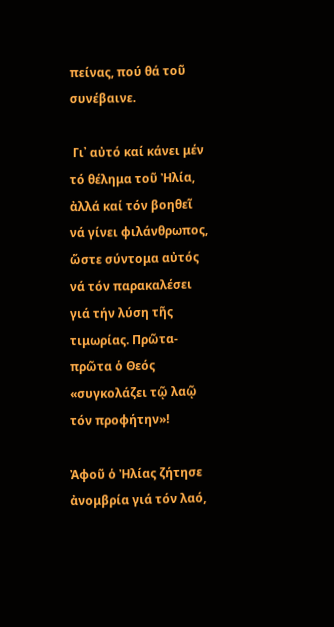πείνας, πού θά τοῦ συνέβαινε.

 Γι᾽ αὐτό καί κάνει μέν τό θέλημα τοῦ Ἠλία, ἀλλά καί τόν βοηθεῖ νά γίνει φιλάνθρωπος, ὥστε σύντομα αὐτός νά τόν παρακαλέσει γιά τήν λύση τῆς τιμωρίας. Πρῶτα-πρῶτα ὁ Θεός «συγκολάζει τῷ λαῷ τόν προφήτην»!

Ἀφοῦ ὁ Ἠλίας ζήτησε ἀνομβρία γιά τόν λαό,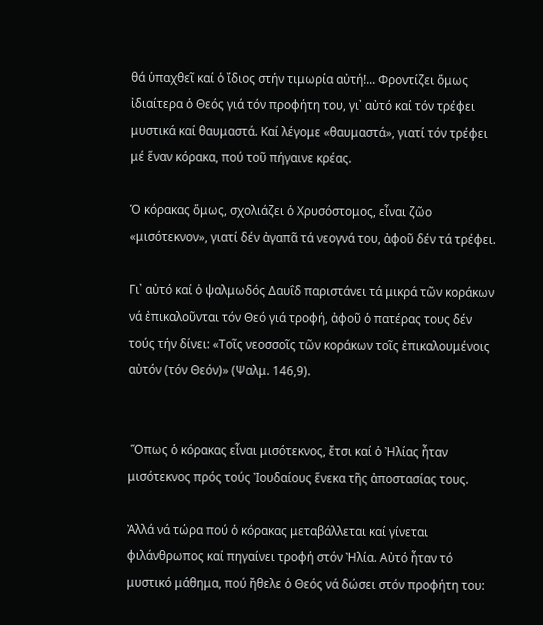θά ὑπαχθεῖ καί ὁ ἴδιος στήν τιμωρία αὐτή!... Φροντίζει ὅμως ἰδιαίτερα ὁ Θεός γιά τόν προφήτη του, γι᾽ αὐτό καί τόν τρέφει μυστικά καί θαυμαστά. Καί λέγομε «θαυμαστά», γιατί τόν τρέφει μέ ἕναν κόρακα, πού τοῦ πήγαινε κρέας.

Ὁ κόρακας ὅμως, σχολιάζει ὁ Χρυσόστομος, εἶναι ζῶο «μισότεκνον», γιατί δέν ἀγαπᾶ τά νεογνά του, ἀφοῦ δέν τά τρέφει.

Γι᾽ αὐτό καί ὁ ψαλμωδός Δαυΐδ παριστάνει τά μικρά τῶν κοράκων νά ἐπικαλοῦνται τόν Θεό γιά τροφή, ἀφοῦ ὁ πατέρας τους δέν τούς τήν δίνει: «Τοῖς νεοσσοῖς τῶν κοράκων τοῖς ἐπικαλουμένοις αὐτόν (τόν Θεόν)» (Ψαλμ. 146,9).


 Ὅπως ὁ κόρακας εἶναι μισότεκνος, ἔτσι καί ὁ Ἠλίας ἦταν μισότεκνος πρός τούς Ἰουδαίους ἕνεκα τῆς ἀποστασίας τους.

Ἀλλά νά τώρα πού ὁ κόρακας μεταβάλλεται καί γίνεται φιλάνθρωπος καί πηγαίνει τροφή στόν Ἠλία. Αὐτό ἦταν τό μυστικό μάθημα, πού ἤθελε ὁ Θεός νά δώσει στόν προφήτη του: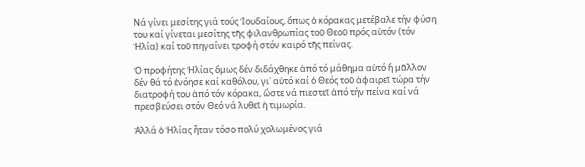Νά γίνει μεσίτης γιά τούς Ἰουδαίους, ὅπως ὁ κόρακας μετέβαλε τήν φύση του καί γίνεται μεσίτης τῆς φιλανθρωπίας τοῦ Θεοῦ πρός αὐτόν (τόν Ἠλία) καί τοῦ πηγαίνει τροφή στόν καιρό τῆς πείνας.

Ὁ προφήτης Ἠλίας ὅμως δέν διδάχθηκε ἀπό τό μάθημα αὐτό ἤ μᾶλλον δέν θά τό ἐνόησε καί καθόλου, γι᾽ αὐτό καί ὁ Θεός τοῦ ἀφαιρεῖ τώρα τήν διατροφή του ἀπό τόν κόρακα, ὥστε νά πιεστεῖ ἀπό τήν πείνα καί νά πρεσβεύσει στόν Θεό νά λυθεῖ ἡ τιμωρία.

Ἀλλά ὁ Ἠλίας ἦταν τόσο πολύ χολωμένος γιά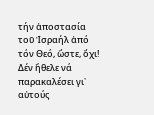τήν ἀποστασία τοῦ Ἰσραήλ ἀπό τόν Θεό, ὥστε, ὄχι! Δέν ἤθελε νά παρακαλέσει γι᾽ αὐτούς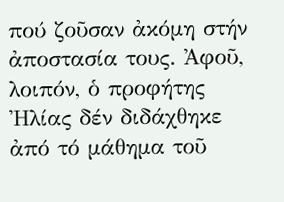πού ζοῦσαν ἀκόμη στήν ἀποστασία τους. Ἀφοῦ, λοιπόν, ὁ προφήτης Ἠλίας δέν διδάχθηκε ἀπό τό μάθημα τοῦ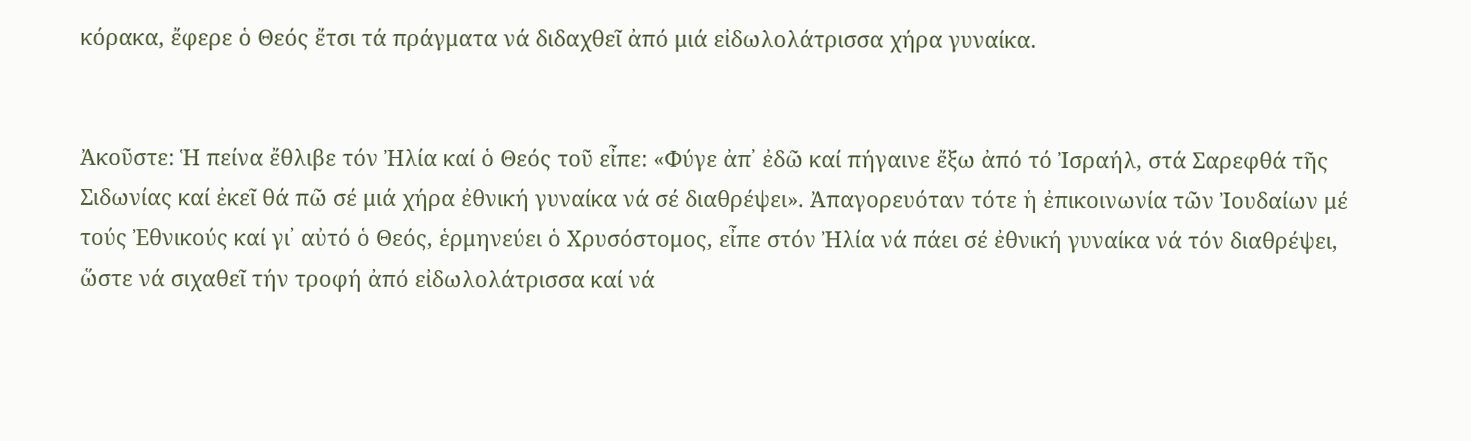κόρακα, ἔφερε ὁ Θεός ἔτσι τά πράγματα νά διδαχθεῖ ἀπό μιά εἰδωλολάτρισσα χήρα γυναίκα.


Ἀκοῦστε: Ἡ πείνα ἔθλιβε τόν Ἠλία καί ὁ Θεός τοῦ εἶπε: «Φύγε ἀπ᾽ ἐδῶ καί πήγαινε ἔξω ἀπό τό Ἰσραήλ, στά Σαρεφθά τῆς Σιδωνίας καί ἐκεῖ θά πῶ σέ μιά χήρα ἐθνική γυναίκα νά σέ διαθρέψει». Ἀπαγορευόταν τότε ἡ ἐπικοινωνία τῶν Ἰουδαίων μέ τούς Ἐθνικούς καί γι᾽ αὐτό ὁ Θεός, ἑρμηνεύει ὁ Χρυσόστομος, εἶπε στόν Ἠλία νά πάει σέ ἐθνική γυναίκα νά τόν διαθρέψει, ὥστε νά σιχαθεῖ τήν τροφή ἀπό εἰδωλολάτρισσα καί νά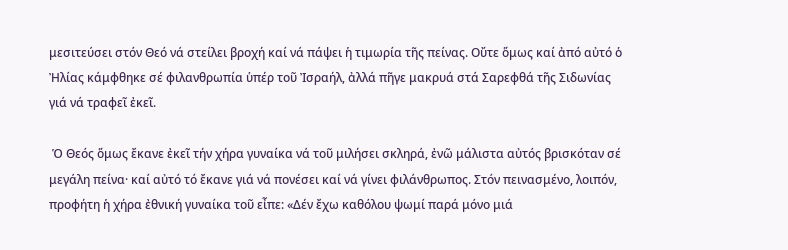μεσιτεύσει στόν Θεό νά στείλει βροχή καί νά πάψει ἡ τιμωρία τῆς πείνας. Οὔτε ὅμως καί ἀπό αὐτό ὁ Ἠλίας κάμφθηκε σέ φιλανθρωπία ὑπέρ τοῦ Ἰσραήλ, ἀλλά πῆγε μακρυά στά Σαρεφθά τῆς Σιδωνίας γιά νά τραφεῖ ἐκεῖ.

 Ὁ Θεός ὅμως ἔκανε ἐκεῖ τήν χήρα γυναίκα νά τοῦ μιλήσει σκληρά, ἐνῶ μάλιστα αὐτός βρισκόταν σέ μεγάλη πείνα· καί αὐτό τό ἔκανε γιά νά πονέσει καί νά γίνει φιλάνθρωπος. Στόν πεινασμένο, λοιπόν, προφήτη ἡ χήρα ἐθνική γυναίκα τοῦ εἶπε: «Δέν ἔχω καθόλου ψωμί παρά μόνο μιά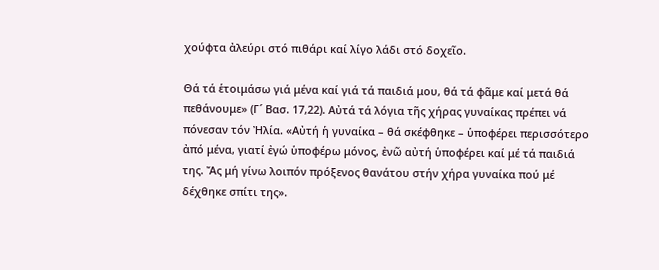χούφτα ἀλεύρι στό πιθάρι καί λίγο λάδι στό δοχεῖο.

Θά τά ἑτοιμάσω γιά μένα καί γιά τά παιδιά μου, θά τά φᾶμε καί μετά θά πεθάνουμε» (Γ´ Βασ. 17,22). Αὐτά τά λόγια τῆς χήρας γυναίκας πρέπει νά πόνεσαν τόν Ἠλία. «Αὐτή ἡ γυναίκα – θά σκέφθηκε – ὑποφέρει περισσότερο ἀπό μένα, γιατί ἐγώ ὑποφέρω μόνος, ἐνῶ αὐτή ὑποφέρει καί μέ τά παιδιά της. Ἄς μή γίνω λοιπόν πρόξενος θανάτου στήν χήρα γυναίκα πού μέ δέχθηκε σπίτι της».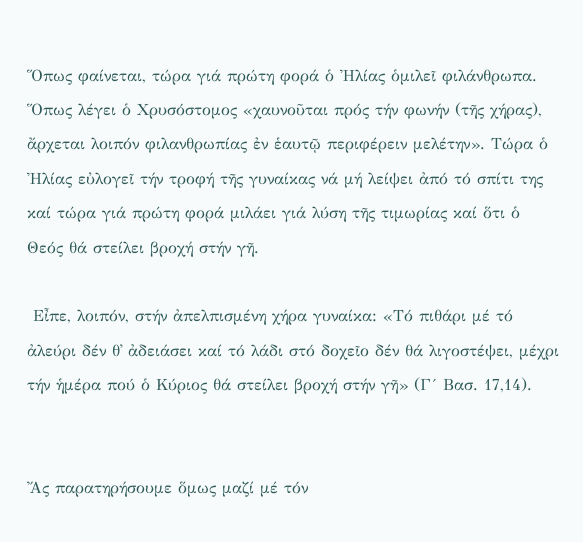Ὅπως φαίνεται, τώρα γιά πρώτη φορά ὁ Ἠλίας ὁμιλεῖ φιλάνθρωπα. Ὅπως λέγει ὁ Χρυσόστομος «χαυνοῦται πρός τήν φωνήν (τῆς χήρας), ἄρχεται λοιπόν φιλανθρωπίας ἐν ἑαυτῷ περιφέρειν μελέτην». Τώρα ὁ Ἠλίας εὐλογεῖ τήν τροφή τῆς γυναίκας νά μή λείψει ἀπό τό σπίτι της καί τώρα γιά πρώτη φορά μιλάει γιά λύση τῆς τιμωρίας καί ὅτι ὁ Θεός θά στείλει βροχή στήν γῆ.

 Εἶπε, λοιπόν, στήν ἀπελπισμένη χήρα γυναίκα: «Τό πιθάρι μέ τό ἀλεύρι δέν θ᾽ ἀδειάσει καί τό λάδι στό δοχεῖο δέν θά λιγοστέψει, μέχρι τήν ἡμέρα πού ὁ Κύριος θά στείλει βροχή στήν γῆ» (Γ´ Βασ. 17,14).


Ἄς παρατηρήσουμε ὅμως μαζί μέ τόν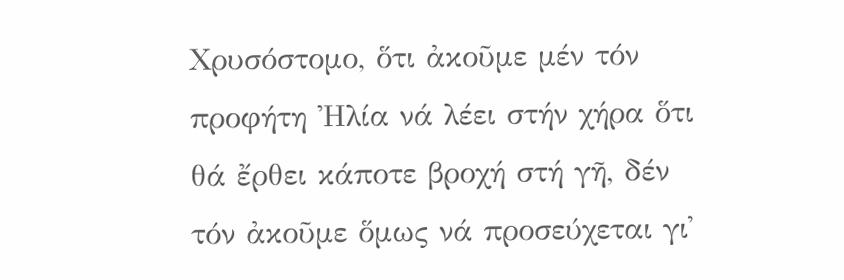Χρυσόστομο, ὅτι ἀκοῦμε μέν τόν προφήτη Ἠλία νά λέει στήν χήρα ὅτι θά ἔρθει κάποτε βροχή στή γῆ, δέν τόν ἀκοῦμε ὅμως νά προσεύχεται γι᾽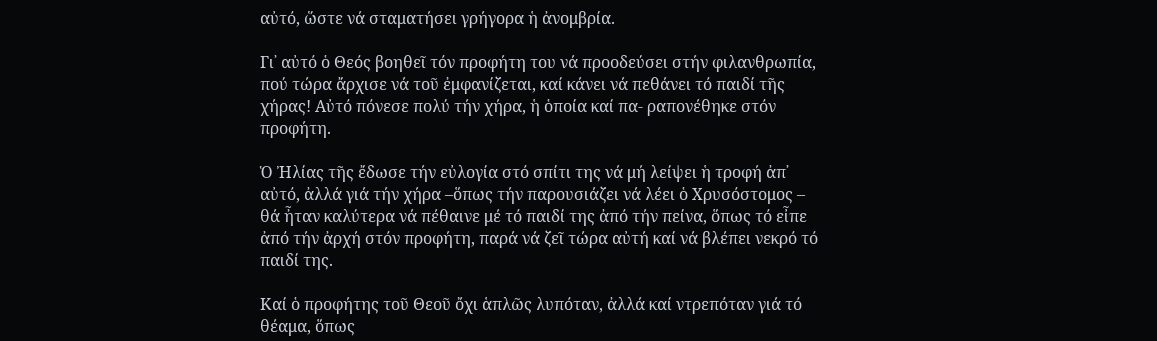αὐτό, ὥστε νά σταματήσει γρήγορα ἡ ἀνομβρία.

Γι᾽ αὐτό ὁ Θεός βοηθεῖ τόν προφήτη του νά προοδεύσει στήν φιλανθρωπία, πού τώρα ἄρχισε νά τοῦ ἐμφανίζεται, καί κάνει νά πεθάνει τό παιδί τῆς χήρας! Αὐτό πόνεσε πολύ τήν χήρα, ἡ ὁποία καί πα- ραπονέθηκε στόν προφήτη.

Ὁ Ἠλίας τῆς ἔδωσε τήν εὐλογία στό σπίτι της νά μή λείψει ἡ τροφή ἀπ᾽ αὐτό, ἀλλά γιά τήν χήρα –ὅπως τήν παρουσιάζει νά λέει ὁ Χρυσόστομος – θά ἦταν καλύτερα νά πέθαινε μέ τό παιδί της ἀπό τήν πείνα, ὅπως τό εἶπε ἀπό τήν ἀρχή στόν προφήτη, παρά νά ζεῖ τώρα αὐτή καί νά βλέπει νεκρό τό παιδί της.

Καί ὁ προφήτης τοῦ Θεοῦ ὄχι ἁπλῶς λυπόταν, ἀλλά καί ντρεπόταν γιά τό θέαμα, ὅπως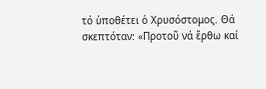τό ὑποθέτει ὁ Χρυσόστομος. Θά σκεπτόταν: «Προτοῦ νά ἔρθω καί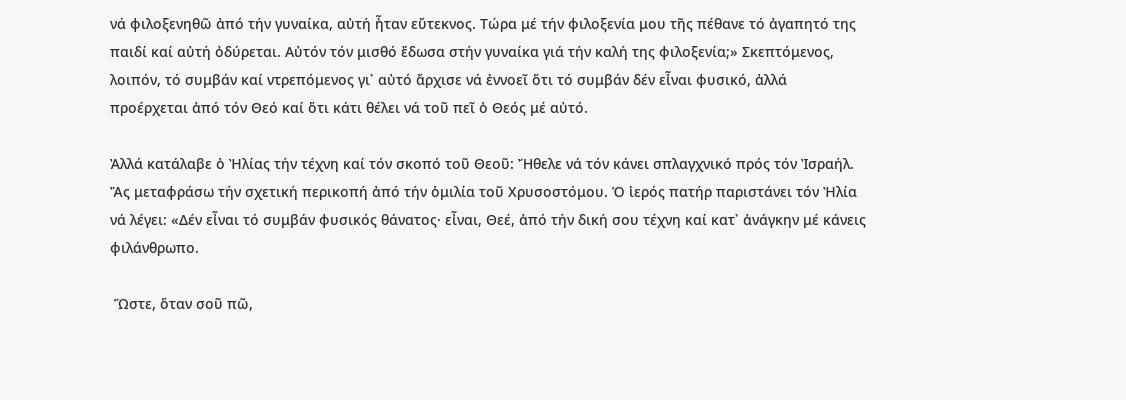νά φιλοξενηθῶ ἀπό τήν γυναίκα, αὐτή ἦταν εὔτεκνος. Τώρα μέ τήν φιλοξενία μου τῆς πέθανε τό ἀγαπητό της παιδί καί αὐτή ὀδύρεται. Αὐτόν τόν μισθό ἔδωσα στήν γυναίκα γιά τήν καλή της φιλοξενία;» Σκεπτόμενος, λοιπόν, τό συμβάν καί ντρεπόμενος γι᾽ αὐτό ἄρχισε νά ἐννοεῖ ὅτι τό συμβάν δέν εἶναι φυσικό, ἀλλά προέρχεται ἀπό τόν Θεό καί ὅτι κάτι θέλει νά τοῦ πεῖ ὁ Θεός μέ αὐτό.

Ἀλλά κατάλαβε ὁ Ἠλίας τήν τέχνη καί τόν σκοπό τοῦ Θεοῦ: Ἤθελε νά τόν κάνει σπλαγχνικό πρός τόν Ἰσραήλ. Ἄς μεταφράσω τήν σχετική περικοπή ἀπό τήν ὁμιλία τοῦ Χρυσοστόμου. Ὁ ἱερός πατήρ παριστάνει τόν Ἠλία νά λέγει: «Δέν εἶναι τό συμβάν φυσικός θάνατος· εἶναι, Θεέ, ἀπό τήν δική σου τέχνη καί κατ᾽ ἀνάγκην μέ κάνεις φιλάνθρωπο.

 Ὥστε, ὅταν σοῦ πῶ,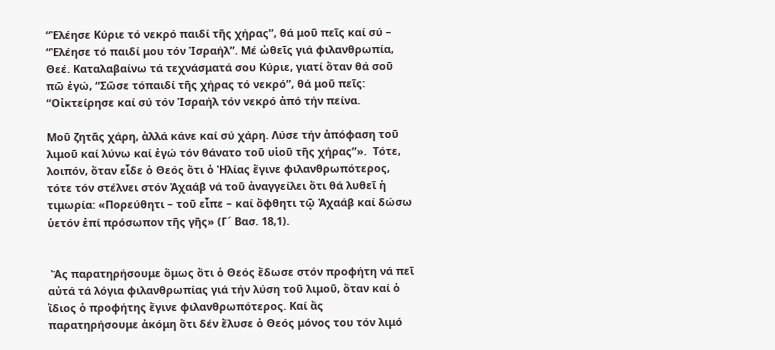“Ἐλέησε Κύριε τό νεκρό παιδί τῆς χήρας”, θά μοῦ πεῖς καί σύ – “Ἐλέησε τό παιδί μου τόν Ἰσραήλ”. Μέ ὠθεῖς γιά φιλανθρωπία, Θεέ. Καταλαβαίνω τά τεχνάσματά σου Κύριε, γιατί ὅταν θά σοῦ πῶ ἐγώ, “Σῶσε τόπαιδί τῆς χήρας τό νεκρό”, θά μοῦ πεῖς: “Οἰκτείρησε καί σύ τόν Ἰσραήλ τόν νεκρό ἀπό τήν πείνα.

Μοῦ ζητᾶς χάρη, ἀλλά κάνε καί σύ χάρη. Λύσε τήν ἀπόφαση τοῦ λιμοῦ καί λύνω καί ἐγώ τόν θάνατο τοῦ υἱοῦ τῆς χήρας”».  Τότε, λοιπόν, ὅταν εἶδε ὁ Θεός ὅτι ὁ Ἠλίας ἔγινε φιλανθρωπότερος, τότε τόν στέλνει στόν Ἀχαάβ νά τοῦ ἀναγγείλει ὅτι θά λυθεῖ ἡ τιμωρία: «Πορεύθητι – τοῦ εἶπε – καί ὄφθητι τῷ Ἀχαάβ καί δώσω ὑετόν ἐπί πρόσωπον τῆς γῆς» (Γ´ Βασ. 18,1).


 Ἄς παρατηρήσουμε ὅμως ὅτι ὁ Θεός ἔδωσε στόν προφήτη νά πεῖ αὐτά τά λόγια φιλανθρωπίας γιά τήν λύση τοῦ λιμοῦ, ὅταν καί ὁ ἴδιος ὁ προφήτης ἔγινε φιλανθρωπότερος. Καί ἄς παρατηρήσουμε ἀκόμη ὅτι δέν ἔλυσε ὁ Θεός μόνος του τόν λιμό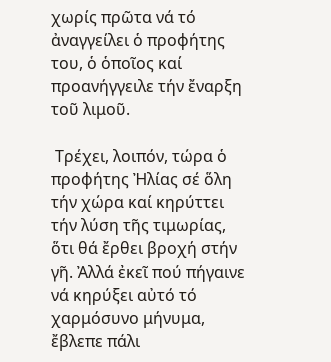χωρίς πρῶτα νά τό ἀναγγείλει ὁ προφήτης του, ὁ ὁποῖος καί προανήγγειλε τήν ἔναρξη τοῦ λιμοῦ.

 Τρέχει, λοιπόν, τώρα ὁ προφήτης Ἠλίας σέ ὅλη τήν χώρα καί κηρύττει τήν λύση τῆς τιμωρίας, ὅτι θά ἔρθει βροχή στήν γῆ. Ἀλλά ἐκεῖ πού πήγαινε νά κηρύξει αὐτό τό χαρμόσυνο μήνυμα, ἔβλεπε πάλι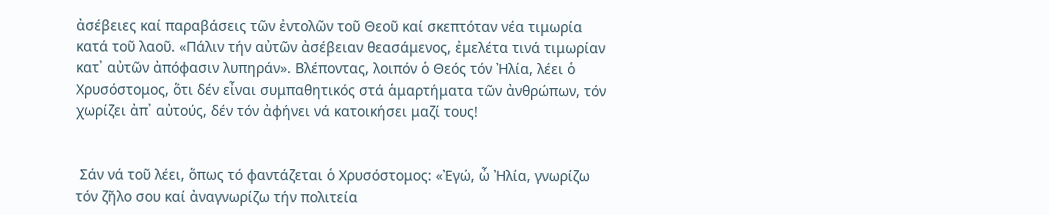ἀσέβειες καί παραβάσεις τῶν ἐντολῶν τοῦ Θεοῦ καί σκεπτόταν νέα τιμωρία κατά τοῦ λαοῦ. «Πάλιν τήν αὐτῶν ἀσέβειαν θεασάμενος, ἐμελέτα τινά τιμωρίαν κατ᾽ αὐτῶν ἀπόφασιν λυπηράν». Βλέποντας, λοιπόν ὁ Θεός τόν Ἠλία, λέει ὁ Χρυσόστομος, ὅτι δέν εἶναι συμπαθητικός στά ἁμαρτήματα τῶν ἀνθρώπων, τόν χωρίζει ἀπ᾽ αὐτούς, δέν τόν ἀφήνει νά κατοικήσει μαζί τους!


 Σάν νά τοῦ λέει, ὅπως τό φαντάζεται ὁ Χρυσόστομος: «Ἐγώ, ὦ Ἠλία, γνωρίζω τόν ζῆλο σου καί ἀναγνωρίζω τήν πολιτεία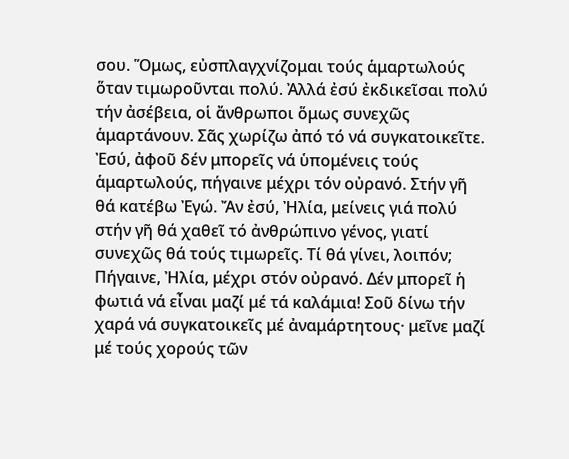σου. Ὅμως, εὐσπλαγχνίζομαι τούς ἁμαρτωλούς ὅταν τιμωροῦνται πολύ. Ἀλλά ἐσύ ἐκδικεῖσαι πολύ τήν ἀσέβεια, οἱ ἄνθρωποι ὅμως συνεχῶς ἁμαρτάνουν. Σᾶς χωρίζω ἀπό τό νά συγκατοικεῖτε. Ἐσύ, ἀφοῦ δέν μπορεῖς νά ὑπομένεις τούς ἁμαρτωλούς, πήγαινε μέχρι τόν οὐρανό. Στήν γῆ θά κατέβω Ἐγώ. Ἄν ἐσύ, Ἠλία, μείνεις γιά πολύ στήν γῆ θά χαθεῖ τό ἀνθρώπινο γένος, γιατί συνεχῶς θά τούς τιμωρεῖς. Τί θά γίνει, λοιπόν; Πήγαινε, Ἠλία, μέχρι στόν οὐρανό. Δέν μπορεῖ ἡ φωτιά νά εἶναι μαζί μέ τά καλάμια! Σοῦ δίνω τήν χαρά νά συγκατοικεῖς μέ ἀναμάρτητους· μεῖνε μαζί μέ τούς χορούς τῶν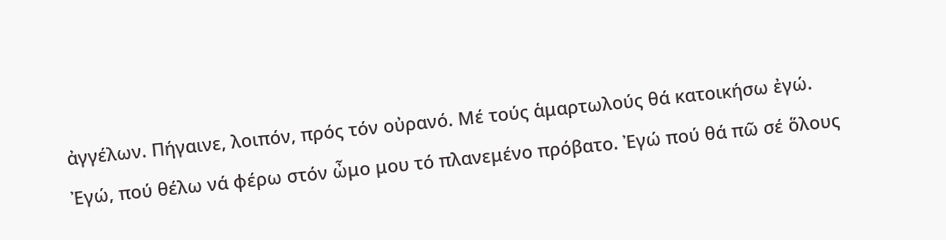ἀγγέλων. Πήγαινε, λοιπόν, πρός τόν οὐρανό. Μέ τούς ἁμαρτωλούς θά κατοικήσω ἐγώ. Ἐγώ, πού θέλω νά φέρω στόν ὦμο μου τό πλανεμένο πρόβατο. Ἐγώ πού θά πῶ σέ ὅλους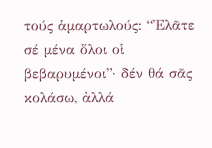τούς ἁμαρτωλούς: “Ἐλᾶτε σέ μένα ὅλοι οἱ βεβαρυμένοι”· δέν θά σᾶς κολάσω, ἀλλά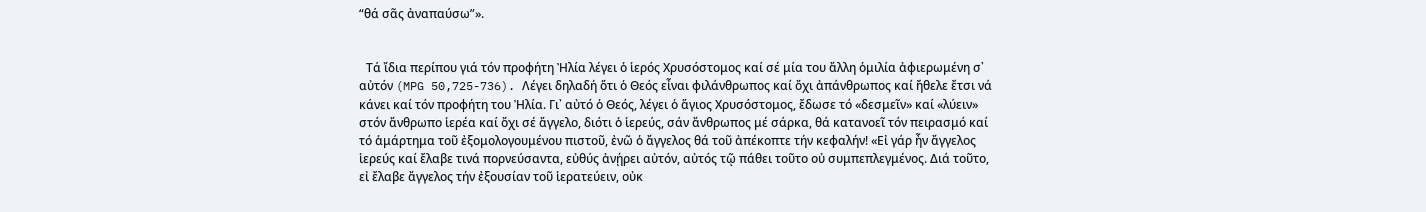“θά σᾶς ἀναπαύσω”».


 Tά ἴδια περίπου γιά τόν προφήτη Ἠλία λέγει ὁ ἱερός Χρυσόστομος καί σέ μία του ἄλλη ὁμιλία ἀφιερωμένη σ᾽ αὐτόν (MPG 50,725-736). Λέγει δηλαδή ὅτι ὁ Θεός εἶναι φιλάνθρωπος καί ὄχι ἀπάνθρωπος καί ἤθελε ἔτσι νά κάνει καί τόν προφήτη του Ἠλία. Γι᾽ αὐτό ὁ Θεός, λέγει ὁ ἅγιος Χρυσόστομος, ἔδωσε τό «δεσμεῖν» καί «λύειν» στόν ἄνθρωπο ἱερέα καί ὄχι σέ ἄγγελο, διότι ὁ ἱερεύς, σάν ἄνθρωπος μέ σάρκα, θά κατανοεῖ τόν πειρασμό καί τό ἁμάρτημα τοῦ ἐξομολογουμένου πιστοῦ, ἐνῶ ὁ ἄγγελος θά τοῦ ἀπέκοπτε τήν κεφαλήν! «Εἰ γάρ ἦν ἄγγελος ἱερεύς καί ἔλαβε τινά πορνεύσαντα, εὐθύς ἀνῄρει αὐτόν, αὐτός τῷ πάθει τοῦτο οὐ συμπεπλεγμένος. Διά τοῦτο, εἰ ἔλαβε ἄγγελος τήν ἐξουσίαν τοῦ ἱερατεύειν, οὐκ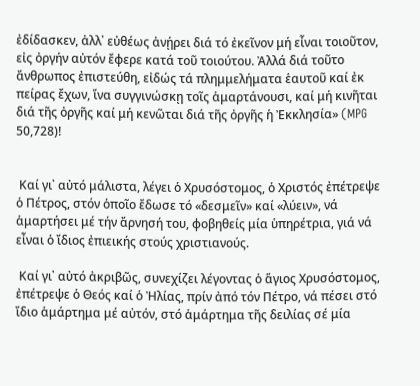ἐδίδασκεν, ἀλλ᾽ εὐθέως ἀνῄρει διά τό ἐκεῖνον μή εἶναι τοιοῦτον, εἰς ὀργήν αὐτόν ἔφερε κατά τοῦ τοιούτου. Ἀλλά διά τοῦτο ἄνθρωπος ἐπιστεύθη, εἰδώς τά πλημμελήματα ἑαυτοῦ καί ἐκ πείρας ἔχων, ἵνα συγγινώσκῃ τοῖς ἁμαρτάνουσι, καί μή κινῆται διά τῆς ὀργῆς καί μή κενῶται διά τῆς ὀργῆς ἡ Ἐκκλησία» (MPG 50,728)!


 Καί γι᾽ αὐτό μάλιστα, λέγει ὁ Χρυσόστομος, ὁ Χριστός ἐπέτρεψε ὁ Πέτρος, στόν ὁποῖο ἔδωσε τό «δεσμεῖν» καί «λύειν», νά ἁμαρτήσει μέ τήν ἄρνησή του, φοβηθείς μία ὑπηρέτρια, γιά νά εἶναι ὁ ἴδιος ἐπιεικής στούς χριστιανούς.

 Καί γι᾽ αὐτό ἀκριβῶς, συνεχίζει λέγοντας ὁ ἅγιος Χρυσόστομος, ἐπέτρεψε ὁ Θεός καί ὁ Ἠλίας, πρίν ἀπό τόν Πέτρο, νά πέσει στό ἴδιο ἁμάρτημα μέ αὐτόν, στό ἁμάρτημα τῆς δειλίας σέ μία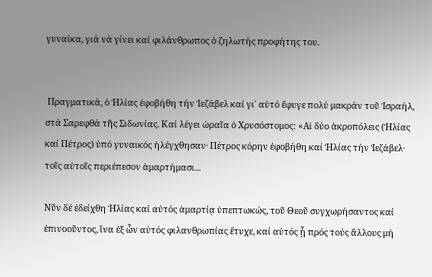γυναίκα, γιά νά γίνει καί φιλάνθρωπος ὁ ζηλωτής προφήτης του.


 Πραγματικά, ὁ Ἠλίας ἐφοβήθη τήν Ἰεζάβελ καί γι᾽ αὐτό ἔφυγε πολύ μακράν τοῦ Ἰσραήλ, στά Σαρεφθά τῆς Σιδωνίας. Καί λέγει ὡραῖα ὁ Χρυσόστομος: «Αἱ δύο ἀκροπόλεις (Ἠλίας καί Πέτρος) ὑπό γυναικός ἠλέγχθησαν· Πέτρος κόρην ἐφοβήθη καί Ἠλίας τήν Ἰεζάβελ· τοῖς αὐτοῖς περιέπεσον ἁμαρτήμασι...

Νῦν δέ ἐδείχθη Ἠλίας καί αὐτός ἁμαρτίᾳ ὑπεπτωκώς, τοῦ Θεοῦ συγχωρήσαντος καί ἐπινοοῦντος, ἵνα ἐξ ὧν αὐτός φιλανθρωπίας ἔτυχε, καί αὐτός ᾖ πρός τούς ἄλλους μή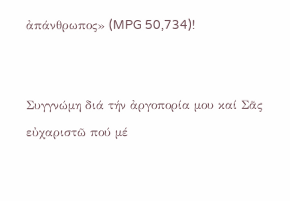ἀπάνθρωπος» (MPG 50,734)!


Συγγνώμη διά τήν ἀργοπορία μου καί Σᾶς εὐχαριστῶ πού μέ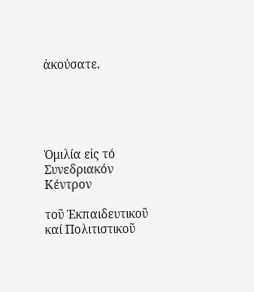ἀκούσατε.





Ὁμιλία εἰς τό Συνεδριακόν Κέντρον

τοῦ Ἐκπαιδευτικοῦ καί Πολιτιστικοῦ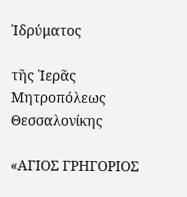Ἱδρύματος

τῆς Ἱερᾶς Μητροπόλεως Θεσσαλονίκης

«ΑΓΙΟΣ ΓΡΗΓΟΡΙΟΣ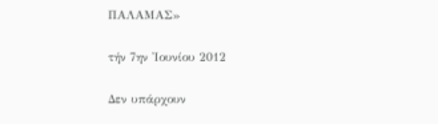ΠΑΛΑΜΑΣ»

τήν 7ην Ἰουνίου 2012

Δεν υπάρχουν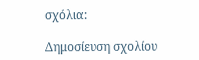σχόλια:

Δημοσίευση σχολίου